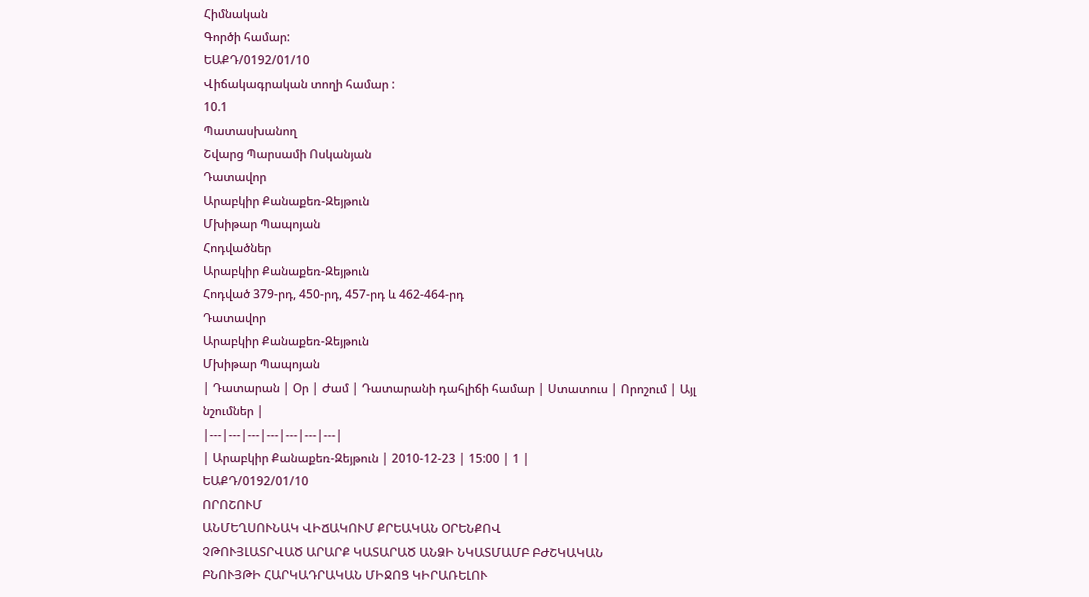Հիմնական
Գործի համար:
ԵԱՔԴ/0192/01/10
Վիճակագրական տողի համար :
10.1
Պատասխանող
Շվարց Պարսամի Ոսկանյան
Դատավոր
Արաբկիր Քանաքեռ-Զեյթուն
Մխիթար Պապոյան
Հոդվածներ
Արաբկիր Քանաքեռ-Զեյթուն
Հոդված 379-րդ, 450-րդ, 457-րդ և 462-464-րդ
Դատավոր
Արաբկիր Քանաքեռ-Զեյթուն
Մխիթար Պապոյան
| Դատարան | Օր | Ժամ | Դատարանի դահլիճի համար | Ստատուս | Որոշում | Այլ նշումներ |
|---|---|---|---|---|---|---|
| Արաբկիր Քանաքեռ-Զեյթուն | 2010-12-23 | 15:00 | 1 |
ԵԱՔԴ/0192/01/10
ՈՐՈՇՈՒՄ
ԱՆՄԵՂՍՈՒՆԱԿ ՎԻՃԱԿՈՒՄ ՔՐԵԱԿԱՆ ՕՐԵՆՔՈՎ
ՉԹՈՒՅԼԱՏՐՎԱԾ ԱՐԱՐՔ ԿԱՏԱՐԱԾ ԱՆՁԻ ՆԿԱՏՄԱՄԲ ԲԺՇԿԱԿԱՆ
ԲՆՈՒՅԹԻ ՀԱՐԿԱԴՐԱԿԱՆ ՄԻՋՈՑ ԿԻՐԱՌԵԼՈՒ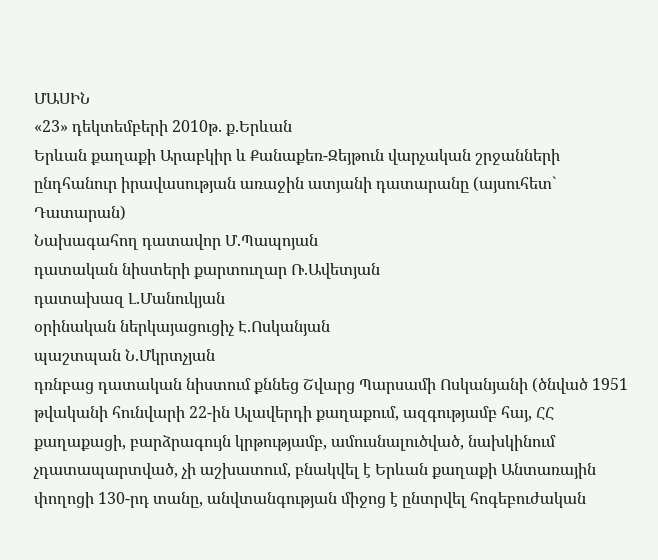ՄԱՍԻՆ
«23» դեկտեմբերի 2010թ. ք.Երևան
Երևան քաղաքի Արաբկիր և Քանաքեռ-Զեյթուն վարչական շրջանների ընդհանուր իրավասության առաջին ատյանի դատարանը (այսուհետ` Դատարան)
Նախագահող դատավոր Մ.Պապոյան
դատական նիստերի քարտուղար Ռ.Ավետյան
դատախազ Լ.Մանուկյան
օրինական ներկայացուցիչ Է.Ոսկանյան
պաշտպան Ն.Մկրտչյան
դռնբաց դատական նիստում քննեց Շվարց Պարսամի Ոսկանյանի (ծնված 1951 թվականի հունվարի 22-ին Ալավերդի քաղաքում, ազգությամբ հայ, ՀՀ քաղաքացի, բարձրագույն կրթությամբ, ամուսնալուծված, նախկինում չդատապարտված, չի աշխատում, բնակվել է Երևան քաղաքի Անտառային փողոցի 130-րդ տանը, անվտանգության միջոց է ընտրվել հոգեբուժական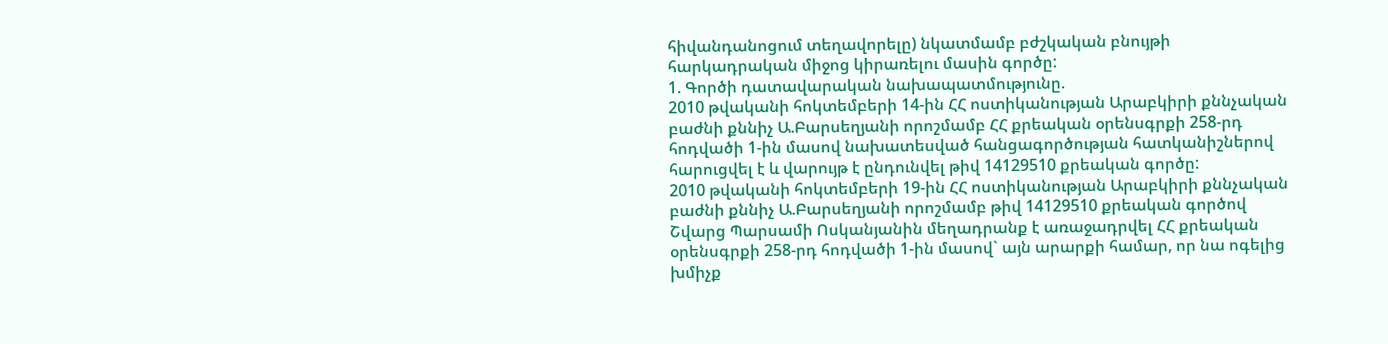հիվանդանոցում տեղավորելը) նկատմամբ բժշկական բնույթի հարկադրական միջոց կիրառելու մասին գործը:
1. Գործի դատավարական նախապատմությունը.
2010 թվականի հոկտեմբերի 14-ին ՀՀ ոստիկանության Արաբկիրի քննչական բաժնի քննիչ Ա.Բարսեղյանի որոշմամբ ՀՀ քրեական օրենսգրքի 258-րդ հոդվածի 1-ին մասով նախատեսված հանցագործության հատկանիշներով հարուցվել է և վարույթ է ընդունվել թիվ 14129510 քրեական գործը:
2010 թվականի հոկտեմբերի 19-ին ՀՀ ոստիկանության Արաբկիրի քննչական բաժնի քննիչ Ա.Բարսեղյանի որոշմամբ թիվ 14129510 քրեական գործով Շվարց Պարսամի Ոսկանյանին մեղադրանք է առաջադրվել ՀՀ քրեական օրենսգրքի 258-րդ հոդվածի 1-ին մասով` այն արարքի համար, որ նա ոգելից խմիչք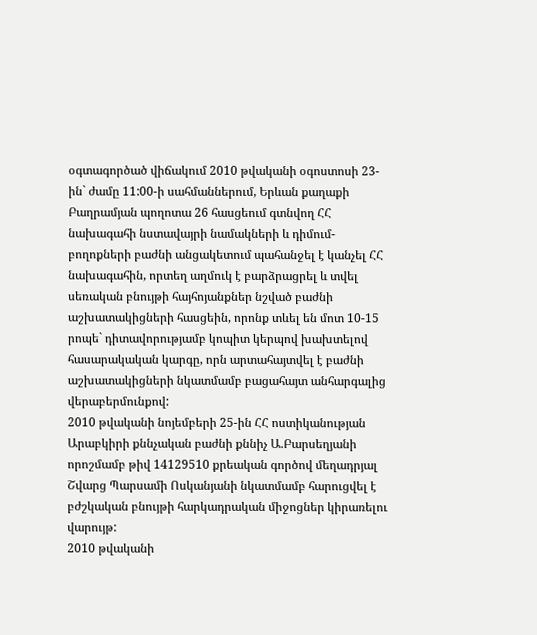օգտագործած վիճակում 2010 թվականի օգոստոսի 23-ին` ժամը 11:00-ի սահմաններում, Երևան քաղաքի Բաղրամյան պողոտա 26 հասցեում գտնվող ՀՀ նախագահի նստավայրի նամակների և դիմում-բողոքների բաժնի անցակետում պահանջել է կանչել ՀՀ նախագահին, որտեղ աղմուկ է բարձրացրել և տվել սեռական բնույթի հայհոյանքներ նշված բաժնի աշխատակիցների հասցեին, որոնք տևել են մոտ 10-15 րոպե` դիտավորությամբ կոպիտ կերպով խախտելով հասարակական կարգը, որն արտահայտվել է բաժնի աշխատակիցների նկատմամբ բացահայտ անհարգալից վերաբերմունքով:
2010 թվականի նոյեմբերի 25-ին ՀՀ ոստիկանության Արաբկիրի քննչական բաժնի քննիչ Ա.Բարսեղյանի որոշմամբ թիվ 14129510 քրեական գործով մեղադրյալ Շվարց Պարսամի Ոսկանյանի նկատմամբ հարուցվել է բժշկական բնույթի հարկադրական միջոցներ կիրառելու վարույթ:
2010 թվականի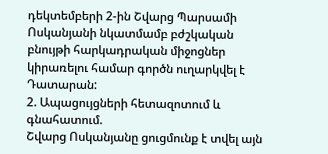դեկտեմբերի 2-ին Շվարց Պարսամի Ոսկանյանի նկատմամբ բժշկական բնույթի հարկադրական միջոցներ կիրառելու համար գործն ուղարկվել է Դատարան:
2. Ապացույցների հետազոտում և գնահատում.
Շվարց Ոսկանյանը ցուցմունք է տվել այն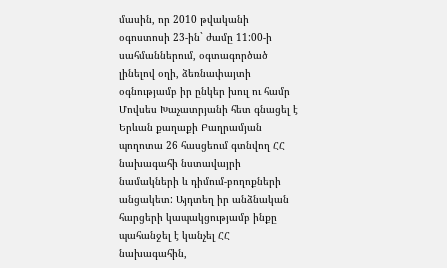մասին, որ 2010 թվականի օգոստոսի 23-ին` ժամը 11:00-ի սահմաններում, օգտագործած լինելով օղի, ձեռնափայտի օգնությամբ իր ընկեր խուլ ու համր Մովսես Խաչատրյանի հետ գնացել է Երևան քաղաքի Բաղրամյան պողոտա 26 հասցեում գտնվող ՀՀ նախագահի նստավայրի նամակների և դիմում-բողոքների անցակետ: Այդտեղ իր անձնական հարցերի կապակցությամբ ինքը պահանջել է կանչել ՀՀ նախագահին,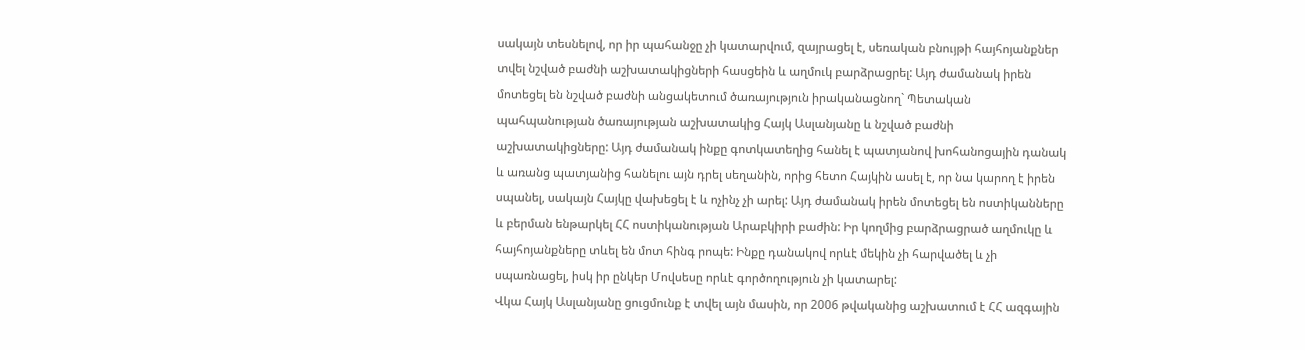սակայն տեսնելով, որ իր պահանջը չի կատարվում, զայրացել է, սեռական բնույթի հայհոյանքներ տվել նշված բաժնի աշխատակիցների հասցեին և աղմուկ բարձրացրել: Այդ ժամանակ իրեն մոտեցել են նշված բաժնի անցակետում ծառայություն իրականացնող` Պետական պահպանության ծառայության աշխատակից Հայկ Ասլանյանը և նշված բաժնի աշխատակիցները: Այդ ժամանակ ինքը գոտկատեղից հանել է պատյանով խոհանոցային դանակ և առանց պատյանից հանելու այն դրել սեղանին, որից հետո Հայկին ասել է, որ նա կարող է իրեն սպանել, սակայն Հայկը վախեցել է և ոչինչ չի արել: Այդ ժամանակ իրեն մոտեցել են ոստիկանները և բերման ենթարկել ՀՀ ոստիկանության Արաբկիրի բաժին: Իր կողմից բարձրացրած աղմուկը և հայհոյանքները տևել են մոտ հինգ րոպե: Ինքը դանակով որևէ մեկին չի հարվածել և չի սպառնացել, իսկ իր ընկեր Մովսեսը որևէ գործողություն չի կատարել:
Վկա Հայկ Ասլանյանը ցուցմունք է տվել այն մասին, որ 2006 թվականից աշխատում է ՀՀ ազգային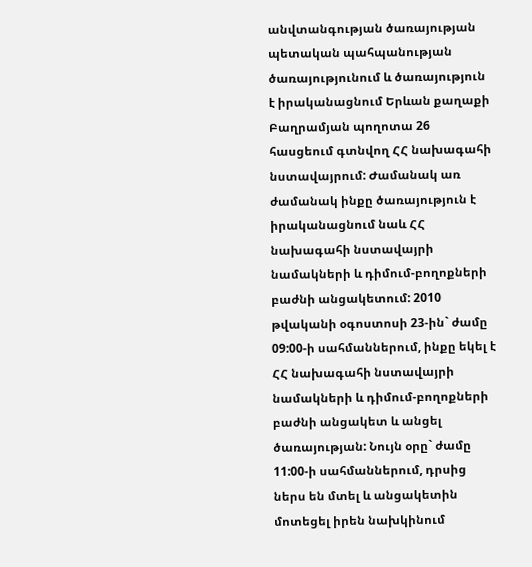անվտանգության ծառայության պետական պահպանության ծառայությունում և ծառայություն է իրականացնում Երևան քաղաքի Բաղրամյան պողոտա 26 հասցեում գտնվող ՀՀ նախագահի նստավայրում: Ժամանակ առ ժամանակ ինքը ծառայություն է իրականացնում նաև ՀՀ նախագահի նստավայրի նամակների և դիմում-բողոքների բաժնի անցակետում: 2010 թվականի օգոստոսի 23-ին` ժամը 09:00-ի սահմաններում, ինքը եկել է ՀՀ նախագահի նստավայրի նամակների և դիմում-բողոքների բաժնի անցակետ և անցել ծառայության: Նույն օրը` ժամը 11:00-ի սահմաններում, դրսից ներս են մտել և անցակետին մոտեցել իրեն նախկինում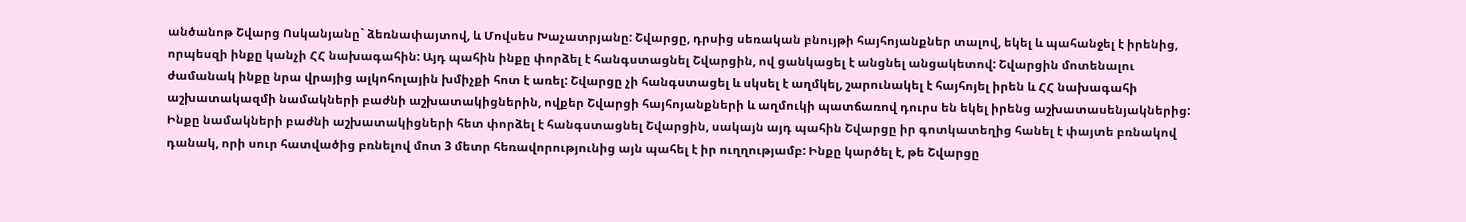անծանոթ Շվարց Ոսկանյանը` ձեռնափայտով, և Մովսես Խաչատրյանը: Շվարցը, դրսից սեռական բնույթի հայհոյանքներ տալով, եկել և պահանջել է իրենից, որպեսզի ինքը կանչի ՀՀ նախագահին: Այդ պահին ինքը փորձել է հանգստացնել Շվարցին, ով ցանկացել է անցնել անցակետով: Շվարցին մոտենալու ժամանակ ինքը նրա վրայից ալկոհոլային խմիչքի հոտ է առել: Շվարցը չի հանգստացել և սկսել է աղմկել, շարունակել է հայհոյել իրեն և ՀՀ նախագահի աշխատակազմի նամակների բաժնի աշխատակիցներին, ովքեր Շվարցի հայհոյանքների և աղմուկի պատճառով դուրս են եկել իրենց աշխատասենյակներից: Ինքը նամակների բաժնի աշխատակիցների հետ փորձել է հանգստացնել Շվարցին, սակայն այդ պահին Շվարցը իր գոտկատեղից հանել է փայտե բռնակով դանակ, որի սուր հատվածից բռնելով մոտ 3 մետր հեռավորությունից այն պահել է իր ուղղությամբ: Ինքը կարծել է, թե Շվարցը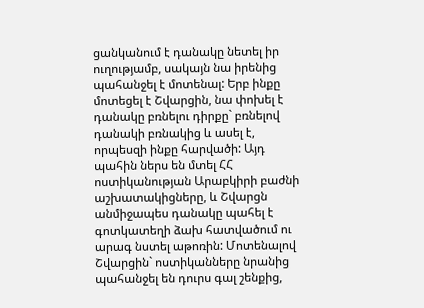ցանկանում է դանակը նետել իր ուղությամբ, սակայն նա իրենից պահանջել է մոտենալ: Երբ ինքը մոտեցել է Շվարցին, նա փոխել է դանակը բռնելու դիրքը` բռնելով դանակի բռնակից և ասել է, որպեսզի ինքը հարվածի: Այդ պահին ներս են մտել ՀՀ ոստիկանության Արաբկիրի բաժնի աշխատակիցները, և Շվարցն անմիջապես դանակը պահել է գոտկատեղի ձախ հատվածում ու արագ նստել աթոռին: Մոտենալով Շվարցին` ոստիկանները նրանից պահանջել են դուրս գալ շենքից,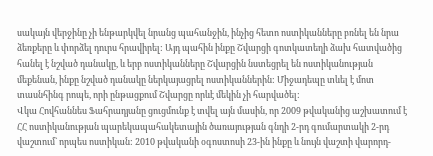սակայն վերջինը չի ենթարկվել նրանց պահանջին, ինչից հետո ոստիկանները բռնել են նրա ձեռքերը և փորձել դուրս հրավիրել: Այդ պահին ինքը Շվարցի գոտկատեղի ձախ հատվածից հանել է նշված դանակը, և երբ ոստիկանները Շվարցին նստեցրել են ոստիկանության մեքենան, ինքը նշված դանակը ներկայացրել ոստիկաններին: Միջադեպը տևել է մոտ տասնհինգ րոպե, որի ընթացքում Շվարցը որևէ մեկին չի հարվածել:
Վկա Հովհաննես Ֆահրադյանը ցուցմունք է տվել այն մասին, որ 2009 թվականից աշխատում է ՀՀ ոստիկանության պարեկապահակետային ծառայության գնդի 2-րդ գումարտակի 2-րդ վաշտում` որպես ոստիկան: 2010 թվականի օգոստոսի 23-ին ինքը և նույն վաշտի վարորդ-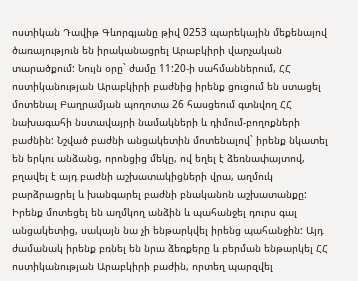ոստիկան Դավիթ Գևորգյանը թիվ 0253 պարեկային մեքենայով ծառայություն են իրականացրել Արաբկիրի վարչական տարածքում: Նույն օրը` ժամը 11:20-ի սահմաններում, ՀՀ ոստիկանության Արաբկիրի բաժնից իրենք ցուցում են ստացել մոտենալ Բաղրամյան պողոտա 26 հասցեում գտնվող ՀՀ նախագահի նստավայրի նամակների և դիմում-բողոքների բաժնին: Նշված բաժնի անցակետին մոտենալով` իրենք նկատել են երկու անձանց, որոնցից մեկը, ով եղել է ձեռնափայտով, բղավել է այդ բաժնի աշխատակիցների վրա, աղմուկ բարձրացրել և խանգարել բաժնի բնականոն աշխատանքը: Իրենք մոտեցել են աղմկող անձին և պահանջել դուրս գալ անցակետից, սակայն նա չի ենթարկվել իրենց պահանջին: Այդ ժամանակ իրենք բռնել են նրա ձեռքերը և բերման ենթարկել ՀՀ ոստիկանության Արաբկիրի բաժին, որտեղ պարզվել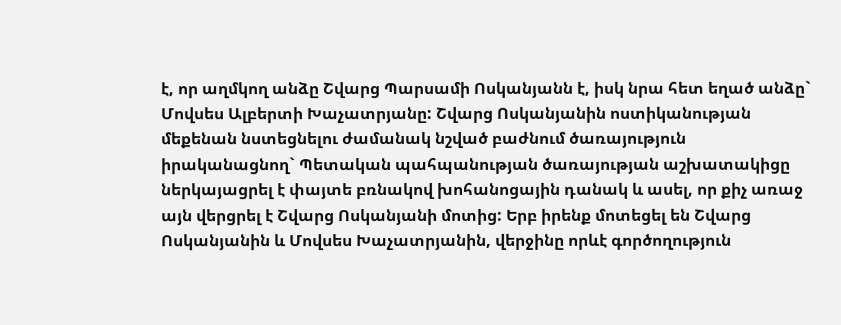է, որ աղմկող անձը Շվարց Պարսամի Ոսկանյանն է, իսկ նրա հետ եղած անձը` Մովսես Ալբերտի Խաչատրյանը: Շվարց Ոսկանյանին ոստիկանության մեքենան նստեցնելու ժամանակ նշված բաժնում ծառայություն իրականացնող` Պետական պահպանության ծառայության աշխատակիցը ներկայացրել է փայտե բռնակով խոհանոցային դանակ և ասել, որ քիչ առաջ այն վերցրել է Շվարց Ոսկանյանի մոտից: Երբ իրենք մոտեցել են Շվարց Ոսկանյանին և Մովսես Խաչատրյանին, վերջինը որևէ գործողություն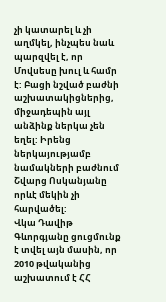չի կատարել և չի աղմկել, ինչպես նաև պարզվել է, որ Մովսեսը խուլ և համր է: Բացի նշված բաժնի աշխատակիցներից, միջադեպին այլ անձինք ներկա չեն եղել: Իրենց ներկայությամբ նամակների բաժնում Շվարց Ոսկանյանը որևէ մեկին չի հարվածել:
Վկա Դավիթ Գևորգյանը ցուցմունք է տվել այն մասին, որ 2010 թվականից աշխատում է ՀՀ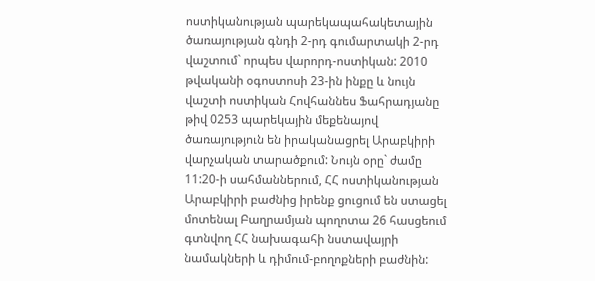ոստիկանության պարեկապահակետային ծառայության գնդի 2-րդ գումարտակի 2-րդ վաշտում` որպես վարորդ-ոստիկան: 2010 թվականի օգոստոսի 23-ին ինքը և նույն վաշտի ոստիկան Հովհաննես Ֆահրադյանը թիվ 0253 պարեկային մեքենայով ծառայություն են իրականացրել Արաբկիրի վարչական տարածքում: Նույն օրը` ժամը 11:20-ի սահմաններում, ՀՀ ոստիկանության Արաբկիրի բաժնից իրենք ցուցում են ստացել մոտենալ Բաղրամյան պողոտա 26 հասցեում գտնվող ՀՀ նախագահի նստավայրի նամակների և դիմում-բողոքների բաժնին: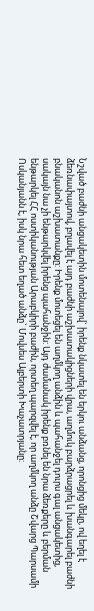Նշված բաժնի անցակետին մոտենալով` իրենք նկատել են երկու անձանց, որոնցից մեկը, ով եղել է ձեռնափայտով, բղավել է այդ բաժնի աշխատակիցների վրա, աղմուկ բարձրացրել և խանգարել բաժնի բնականոն աշխատանքը: Իրենք մոտեցել են աղմկող անձին և պահանջել դուրս գալ անցակետից, սակայն նա չի ենթարկվել իրենց պահանջին: Այդ ժամանակ իրենք բռնել են նրա ձեռքերը և բերման ենթարկել ՀՀ ոստիկանության Արաբկիրի բաժին, որտեղ պարզվել է, որ աղմկող անձը Շվարց Պարսամի Ոսկանյանն է, իսկ նրա հետ եղած անձը` Մովսես Ալբերտի Խաչատրյանը: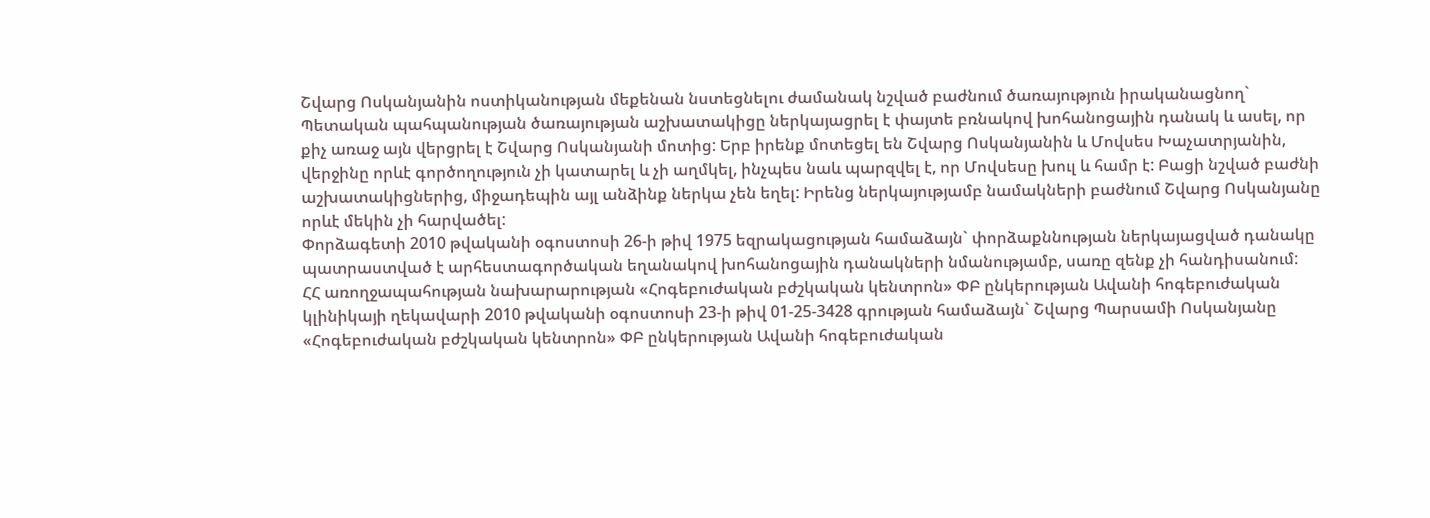Շվարց Ոսկանյանին ոստիկանության մեքենան նստեցնելու ժամանակ նշված բաժնում ծառայություն իրականացնող` Պետական պահպանության ծառայության աշխատակիցը ներկայացրել է փայտե բռնակով խոհանոցային դանակ և ասել, որ քիչ առաջ այն վերցրել է Շվարց Ոսկանյանի մոտից: Երբ իրենք մոտեցել են Շվարց Ոսկանյանին և Մովսես Խաչատրյանին, վերջինը որևէ գործողություն չի կատարել և չի աղմկել, ինչպես նաև պարզվել է, որ Մովսեսը խուլ և համր է: Բացի նշված բաժնի աշխատակիցներից, միջադեպին այլ անձինք ներկա չեն եղել: Իրենց ներկայությամբ նամակների բաժնում Շվարց Ոսկանյանը որևէ մեկին չի հարվածել:
Փորձագետի 2010 թվականի օգոստոսի 26-ի թիվ 1975 եզրակացության համաձայն` փորձաքննության ներկայացված դանակը պատրաստված է արհեստագործական եղանակով խոհանոցային դանակների նմանությամբ, սառը զենք չի հանդիսանում:
ՀՀ առողջապահության նախարարության «Հոգեբուժական բժշկական կենտրոն» ՓԲ ընկերության Ավանի հոգեբուժական կլինիկայի ղեկավարի 2010 թվականի օգոստոսի 23-ի թիվ 01-25-3428 գրության համաձայն` Շվարց Պարսամի Ոսկանյանը «Հոգեբուժական բժշկական կենտրոն» ՓԲ ընկերության Ավանի հոգեբուժական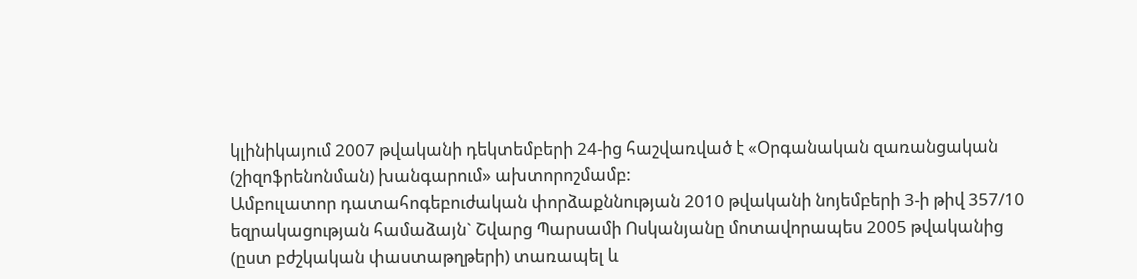կլինիկայում 2007 թվականի դեկտեմբերի 24-ից հաշվառված է «Օրգանական զառանցական (շիզոֆրենոնման) խանգարում» ախտորոշմամբ:
Ամբուլատոր դատահոգեբուժական փորձաքննության 2010 թվականի նոյեմբերի 3-ի թիվ 357/10 եզրակացության համաձայն` Շվարց Պարսամի Ոսկանյանը մոտավորապես 2005 թվականից (ըստ բժշկական փաստաթղթերի) տառապել և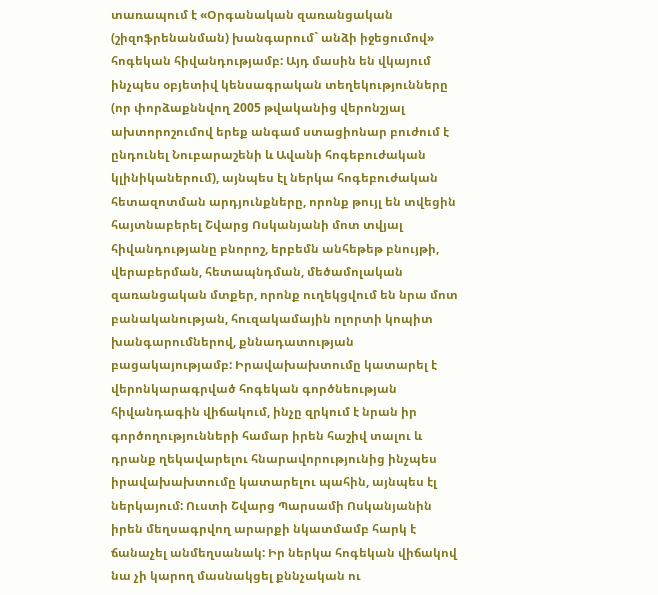տառապում է «Օրգանական զառանցական (շիզոֆրենանման) խանգարում` անձի իջեցումով» հոգեկան հիվանդությամբ: Այդ մասին են վկայում ինչպես օբյետիվ կենսագրական տեղեկությունները (որ փորձաքննվող 2005 թվականից վերոնշյալ ախտորոշումով երեք անգամ ստացիոնար բուժում է ընդունել Նուբարաշենի և Ավանի հոգեբուժական կլինիկաներում), այնպես էլ ներկա հոգեբուժական հետազոտման արդյունքները, որոնք թույլ են տվեցին հայտնաբերել Շվարց Ոսկանյանի մոտ տվյալ հիվանդությանը բնորոշ, երբեմն անհեթեթ բնույթի, վերաբերման, հետապնդման, մեծամոլական զառանցական մտքեր, որոնք ուղեկցվում են նրա մոտ բանականության, հուզակամային ոլորտի կոպիտ խանգարումներով, քննադատության բացակայությամբ: Իրավախախտումը կատարել է վերոնկարագրված հոգեկան գործնեության հիվանդագին վիճակում, ինչը զրկում է նրան իր գործողությունների համար իրեն հաշիվ տալու և դրանք ղեկավարելու հնարավորությունից ինչպես իրավախախտումը կատարելու պահին, այնպես էլ ներկայում: Ուստի Շվարց Պարսամի Ոսկանյանին իրեն մեղսագրվող արարքի նկատմամբ հարկ է ճանաչել անմեղսանակ: Իր ներկա հոգեկան վիճակով նա չի կարող մասնակցել քննչական ու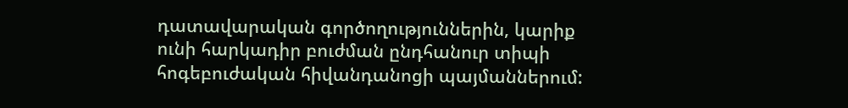դատավարական գործողություններին, կարիք ունի հարկադիր բուժման ընդհանուր տիպի հոգեբուժական հիվանդանոցի պայմաններում: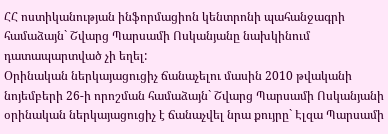ՀՀ ոստիկանության ինֆորմացիոն կենտրոնի պահանջագրի համաձայն` Շվարց Պարսամի Ոսկանյանը նախկինում դատապարտված չի եղել:
Օրինական ներկայացուցիչ ճանաչելու մասին 2010 թվականի նոյեմբերի 26-ի որոշման համաձայն` Շվարց Պարսամի Ոսկանյանի օրինական ներկայացուցիչ է ճանաչվել նրա քույրը` Էլզա Պարսամի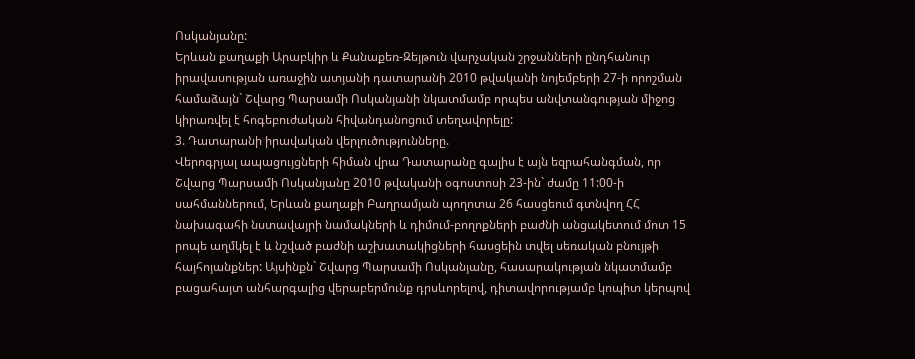Ոսկանյանը:
Երևան քաղաքի Արաբկիր և Քանաքեռ-Զեյթուն վարչական շրջանների ընդհանուր իրավասության առաջին ատյանի դատարանի 2010 թվականի նոյեմբերի 27-ի որոշման համաձայն` Շվարց Պարսամի Ոսկանյանի նկատմամբ որպես անվտանգության միջոց կիրառվել է հոգեբուժական հիվանդանոցում տեղավորելը:
3. Դատարանի իրավական վերլուծությունները.
Վերոգրյալ ապացույցների հիման վրա Դատարանը գալիս է այն եզրահանգման, որ Շվարց Պարսամի Ոսկանյանը 2010 թվականի օգոստոսի 23-ին` ժամը 11:00-ի սահմաններում, Երևան քաղաքի Բաղրամյան պողոտա 26 հասցեում գտնվող ՀՀ նախագահի նստավայրի նամակների և դիմում-բողոքների բաժնի անցակետում մոտ 15 րոպե աղմկել է և նշված բաժնի աշխատակիցների հասցեին տվել սեռական բնույթի հայհոյանքներ: Այսինքն` Շվարց Պարսամի Ոսկանյանը, հասարակության նկատմամբ բացահայտ անհարգալից վերաբերմունք դրսևորելով, դիտավորությամբ կոպիտ կերպով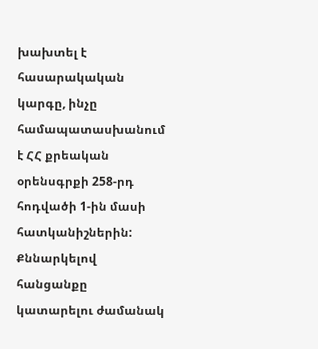խախտել է հասարակական կարգը, ինչը համապատասխանում է ՀՀ քրեական օրենսգրքի 258-րդ հոդվածի 1-ին մասի հատկանիշներին:
Քննարկելով հանցանքը կատարելու ժամանակ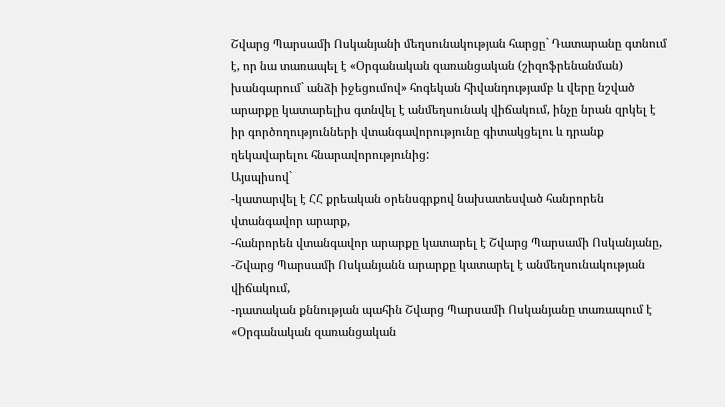Շվարց Պարսամի Ոսկանյանի մեղսունակության հարցը` Դատարանը գտնում է, որ նա տառապել է «Օրգանական զառանցական (շիզոֆրենանման) խանգարում` անձի իջեցումով» հոգեկան հիվանդությամբ և վերը նշված արարքը կատարելիս գտնվել է անմեղսունակ վիճակում, ինչը նրան զրկել է իր գործողությունների վտանգավորությունը գիտակցելու և դրանք ղեկավարելու հնարավորությունից:
Այսպիսով`
-կատարվել է ՀՀ քրեական օրենսգրքով նախատեսված հանրորեն վտանգավոր արարք,
-հանրորեն վտանգավոր արարքը կատարել է Շվարց Պարսամի Ոսկանյանը,
-Շվարց Պարսամի Ոսկանյանն արարքը կատարել է անմեղսունակության վիճակում,
-դատական քննության պահին Շվարց Պարսամի Ոսկանյանը տառապում է «Օրգանական զառանցական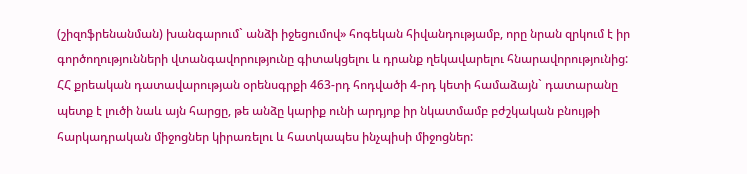(շիզոֆրենանման) խանգարում` անձի իջեցումով» հոգեկան հիվանդությամբ, որը նրան զրկում է իր գործողությունների վտանգավորությունը գիտակցելու և դրանք ղեկավարելու հնարավորությունից:
ՀՀ քրեական դատավարության օրենսգրքի 463-րդ հոդվածի 4-րդ կետի համաձայն` դատարանը պետք է լուծի նաև այն հարցը, թե անձը կարիք ունի արդյոք իր նկատմամբ բժշկական բնույթի հարկադրական միջոցներ կիրառելու և հատկապես ինչպիսի միջոցներ: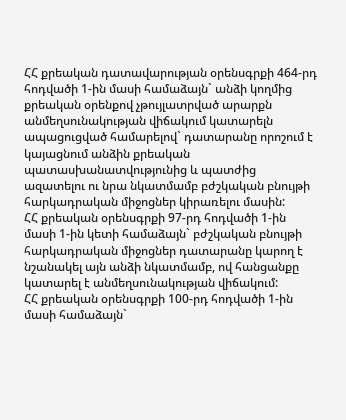ՀՀ քրեական դատավարության օրենսգրքի 464-րդ հոդվածի 1-ին մասի համաձայն` անձի կողմից քրեական օրենքով չթույլատրված արարքն անմեղսունակության վիճակում կատարելն ապացուցված համարելով` դատարանը որոշում է կայացնում անձին քրեական պատասխանատվությունից և պատժից ազատելու ու նրա նկատմամբ բժշկական բնույթի հարկադրական միջոցներ կիրառելու մասին:
ՀՀ քրեական օրենսգրքի 97-րդ հոդվածի 1-ին մասի 1-ին կետի համաձայն` բժշկական բնույթի հարկադրական միջոցներ դատարանը կարող է նշանակել այն անձի նկատմամբ, ով հանցանքը կատարել է անմեղսունակության վիճակում:
ՀՀ քրեական օրենսգրքի 100-րդ հոդվածի 1-ին մասի համաձայն`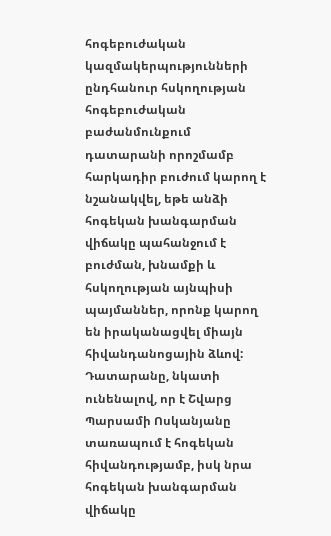հոգեբուժական կազմակերպությունների ընդհանուր հսկողության հոգեբուժական բաժանմունքում դատարանի որոշմամբ հարկադիր բուժում կարող է նշանակվել, եթե անձի հոգեկան խանգարման վիճակը պահանջում է բուժման, խնամքի և հսկողության այնպիսի պայմաններ, որոնք կարող են իրականացվել միայն հիվանդանոցային ձևով:
Դատարանը, նկատի ունենալով, որ է Շվարց Պարսամի Ոսկանյանը տառապում է հոգեկան հիվանդությամբ, իսկ նրա հոգեկան խանգարման վիճակը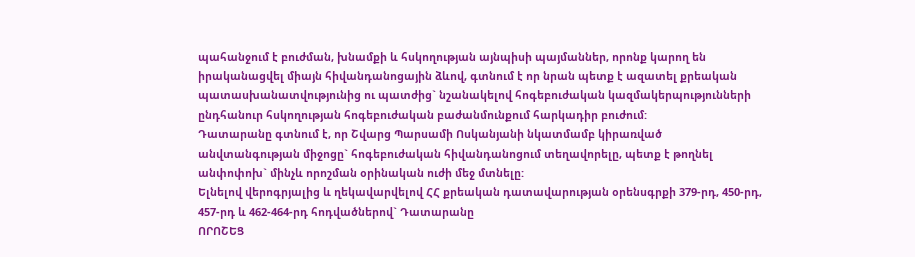պահանջում է բուժման, խնամքի և հսկողության այնպիսի պայմաններ, որոնք կարող են իրականացվել միայն հիվանդանոցային ձևով, գտնում է որ նրան պետք է ազատել քրեական պատասխանատվությունից ու պատժից` նշանակելով հոգեբուժական կազմակերպությունների ընդհանուր հսկողության հոգեբուժական բաժանմունքում հարկադիր բուժում:
Դատարանը գտնում է, որ Շվարց Պարսամի Ոսկանյանի նկատմամբ կիրառված անվտանգության միջոցը` հոգեբուժական հիվանդանոցում տեղավորելը, պետք է թողնել անփոփոխ` մինչև որոշման օրինական ուժի մեջ մտնելը:
Ելնելով վերոգրյալից և ղեկավարվելով ՀՀ քրեական դատավարության օրենսգրքի 379-րդ, 450-րդ, 457-րդ և 462-464-րդ հոդվածներով` Դատարանը
ՈՐՈՇԵՑ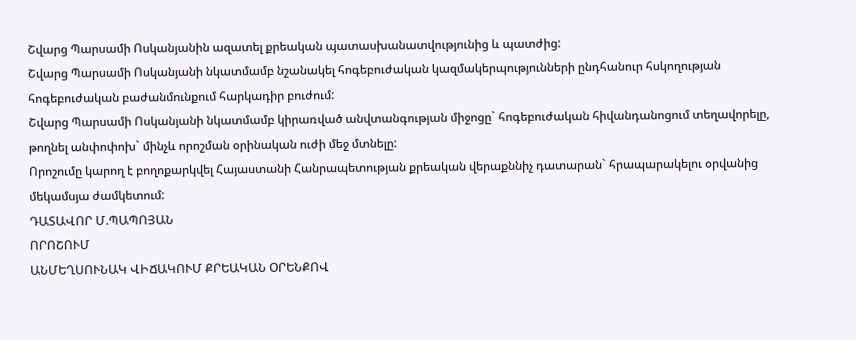Շվարց Պարսամի Ոսկանյանին ազատել քրեական պատասխանատվությունից և պատժից:
Շվարց Պարսամի Ոսկանյանի նկատմամբ նշանակել հոգեբուժական կազմակերպությունների ընդհանուր հսկողության հոգեբուժական բաժանմունքում հարկադիր բուժում:
Շվարց Պարսամի Ոսկանյանի նկատմամբ կիրառված անվտանգության միջոցը` հոգեբուժական հիվանդանոցում տեղավորելը, թողնել անփոփոխ` մինչև որոշման օրինական ուժի մեջ մտնելը:
Որոշումը կարող է բողոքարկվել Հայաստանի Հանրապետության քրեական վերաքննիչ դատարան` հրապարակելու օրվանից մեկամսյա ժամկետում:
ԴԱՏԱՎՈՐ Մ.ՊԱՊՈՅԱՆ
ՈՐՈՇՈՒՄ
ԱՆՄԵՂՍՈՒՆԱԿ ՎԻՃԱԿՈՒՄ ՔՐԵԱԿԱՆ ՕՐԵՆՔՈՎ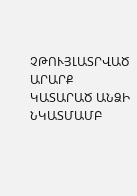ՉԹՈՒՅԼԱՏՐՎԱԾ ԱՐԱՐՔ ԿԱՏԱՐԱԾ ԱՆՁԻ ՆԿԱՏՄԱՄԲ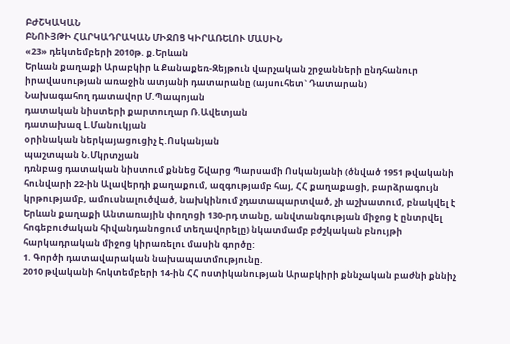ԲԺՇԿԱԿԱՆ
ԲՆՈՒՅԹԻ ՀԱՐԿԱԴՐԱԿԱՆ ՄԻՋՈՑ ԿԻՐԱՌԵԼՈՒ ՄԱՍԻՆ
«23» դեկտեմբերի 2010թ. ք.Երևան
Երևան քաղաքի Արաբկիր և Քանաքեռ-Զեյթուն վարչական շրջանների ընդհանուր իրավասության առաջին ատյանի դատարանը (այսուհետ` Դատարան)
Նախագահող դատավոր Մ.Պապոյան
դատական նիստերի քարտուղար Ռ.Ավետյան
դատախազ Լ.Մանուկյան
օրինական ներկայացուցիչ Է.Ոսկանյան
պաշտպան Ն.Մկրտչյան
դռնբաց դատական նիստում քննեց Շվարց Պարսամի Ոսկանյանի (ծնված 1951 թվականի հունվարի 22-ին Ալավերդի քաղաքում, ազգությամբ հայ, ՀՀ քաղաքացի, բարձրագույն կրթությամբ, ամուսնալուծված, նախկինում չդատապարտված, չի աշխատում, բնակվել է Երևան քաղաքի Անտառային փողոցի 130-րդ տանը, անվտանգության միջոց է ընտրվել հոգեբուժական հիվանդանոցում տեղավորելը) նկատմամբ բժշկական բնույթի հարկադրական միջոց կիրառելու մասին գործը:
1. Գործի դատավարական նախապատմությունը.
2010 թվականի հոկտեմբերի 14-ին ՀՀ ոստիկանության Արաբկիրի քննչական բաժնի քննիչ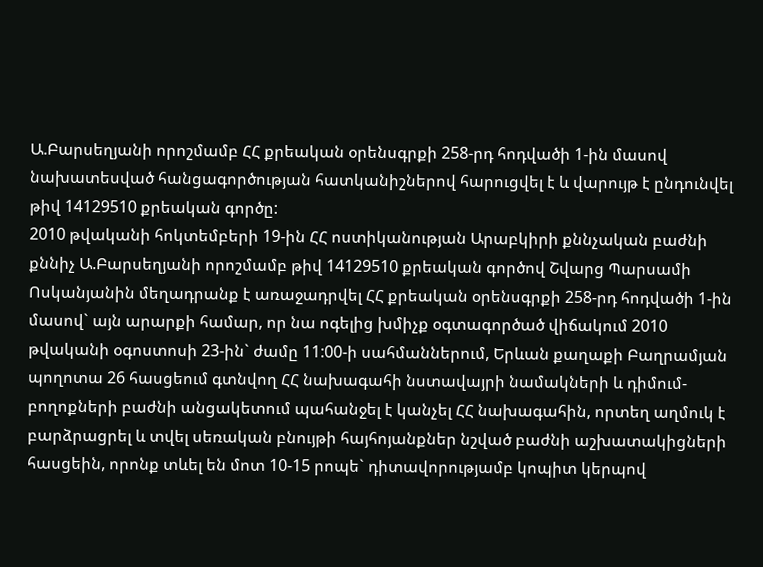Ա.Բարսեղյանի որոշմամբ ՀՀ քրեական օրենսգրքի 258-րդ հոդվածի 1-ին մասով նախատեսված հանցագործության հատկանիշներով հարուցվել է և վարույթ է ընդունվել թիվ 14129510 քրեական գործը:
2010 թվականի հոկտեմբերի 19-ին ՀՀ ոստիկանության Արաբկիրի քննչական բաժնի քննիչ Ա.Բարսեղյանի որոշմամբ թիվ 14129510 քրեական գործով Շվարց Պարսամի Ոսկանյանին մեղադրանք է առաջադրվել ՀՀ քրեական օրենսգրքի 258-րդ հոդվածի 1-ին մասով` այն արարքի համար, որ նա ոգելից խմիչք օգտագործած վիճակում 2010 թվականի օգոստոսի 23-ին` ժամը 11:00-ի սահմաններում, Երևան քաղաքի Բաղրամյան պողոտա 26 հասցեում գտնվող ՀՀ նախագահի նստավայրի նամակների և դիմում-բողոքների բաժնի անցակետում պահանջել է կանչել ՀՀ նախագահին, որտեղ աղմուկ է բարձրացրել և տվել սեռական բնույթի հայհոյանքներ նշված բաժնի աշխատակիցների հասցեին, որոնք տևել են մոտ 10-15 րոպե` դիտավորությամբ կոպիտ կերպով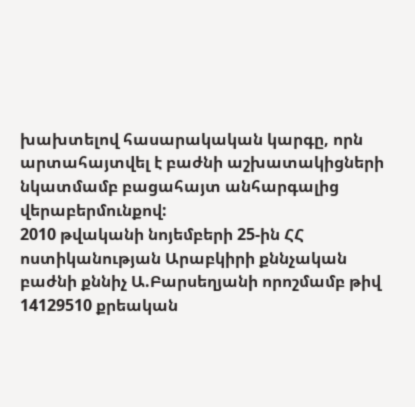խախտելով հասարակական կարգը, որն արտահայտվել է բաժնի աշխատակիցների նկատմամբ բացահայտ անհարգալից վերաբերմունքով:
2010 թվականի նոյեմբերի 25-ին ՀՀ ոստիկանության Արաբկիրի քննչական բաժնի քննիչ Ա.Բարսեղյանի որոշմամբ թիվ 14129510 քրեական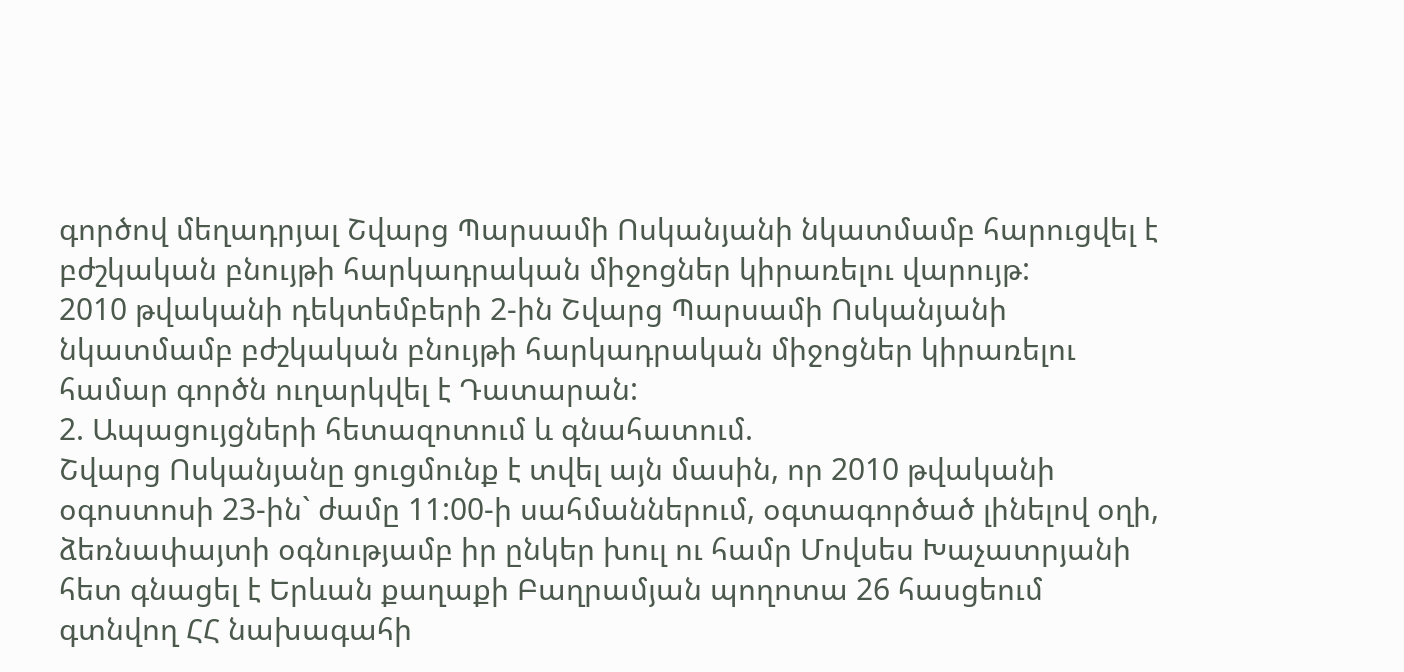գործով մեղադրյալ Շվարց Պարսամի Ոսկանյանի նկատմամբ հարուցվել է բժշկական բնույթի հարկադրական միջոցներ կիրառելու վարույթ:
2010 թվականի դեկտեմբերի 2-ին Շվարց Պարսամի Ոսկանյանի նկատմամբ բժշկական բնույթի հարկադրական միջոցներ կիրառելու համար գործն ուղարկվել է Դատարան:
2. Ապացույցների հետազոտում և գնահատում.
Շվարց Ոսկանյանը ցուցմունք է տվել այն մասին, որ 2010 թվականի օգոստոսի 23-ին` ժամը 11:00-ի սահմաններում, օգտագործած լինելով օղի, ձեռնափայտի օգնությամբ իր ընկեր խուլ ու համր Մովսես Խաչատրյանի հետ գնացել է Երևան քաղաքի Բաղրամյան պողոտա 26 հասցեում գտնվող ՀՀ նախագահի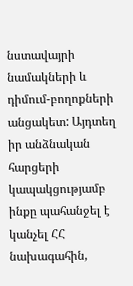նստավայրի նամակների և դիմում-բողոքների անցակետ: Այդտեղ իր անձնական հարցերի կապակցությամբ ինքը պահանջել է կանչել ՀՀ նախագահին,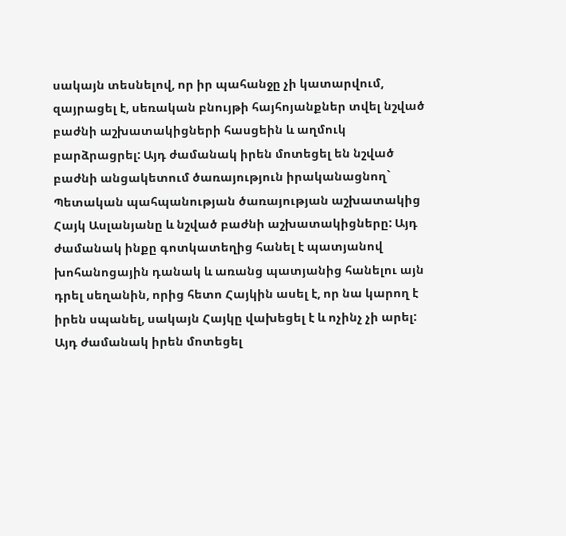սակայն տեսնելով, որ իր պահանջը չի կատարվում, զայրացել է, սեռական բնույթի հայհոյանքներ տվել նշված բաժնի աշխատակիցների հասցեին և աղմուկ բարձրացրել: Այդ ժամանակ իրեն մոտեցել են նշված բաժնի անցակետում ծառայություն իրականացնող` Պետական պահպանության ծառայության աշխատակից Հայկ Ասլանյանը և նշված բաժնի աշխատակիցները: Այդ ժամանակ ինքը գոտկատեղից հանել է պատյանով խոհանոցային դանակ և առանց պատյանից հանելու այն դրել սեղանին, որից հետո Հայկին ասել է, որ նա կարող է իրեն սպանել, սակայն Հայկը վախեցել է և ոչինչ չի արել: Այդ ժամանակ իրեն մոտեցել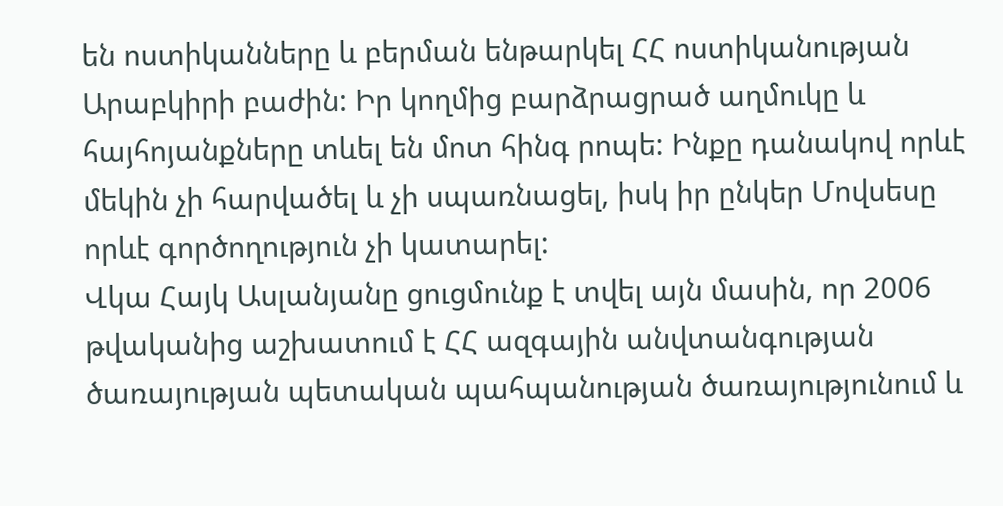են ոստիկանները և բերման ենթարկել ՀՀ ոստիկանության Արաբկիրի բաժին: Իր կողմից բարձրացրած աղմուկը և հայհոյանքները տևել են մոտ հինգ րոպե: Ինքը դանակով որևէ մեկին չի հարվածել և չի սպառնացել, իսկ իր ընկեր Մովսեսը որևէ գործողություն չի կատարել:
Վկա Հայկ Ասլանյանը ցուցմունք է տվել այն մասին, որ 2006 թվականից աշխատում է ՀՀ ազգային անվտանգության ծառայության պետական պահպանության ծառայությունում և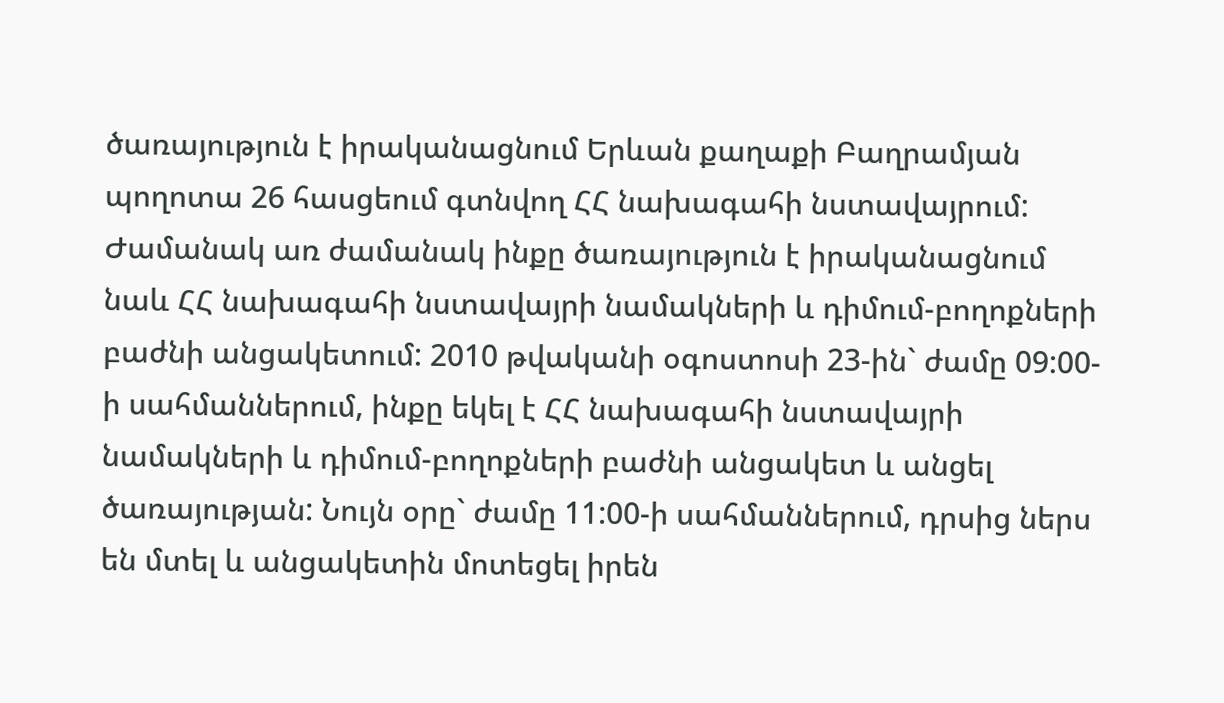ծառայություն է իրականացնում Երևան քաղաքի Բաղրամյան պողոտա 26 հասցեում գտնվող ՀՀ նախագահի նստավայրում: Ժամանակ առ ժամանակ ինքը ծառայություն է իրականացնում նաև ՀՀ նախագահի նստավայրի նամակների և դիմում-բողոքների բաժնի անցակետում: 2010 թվականի օգոստոսի 23-ին` ժամը 09:00-ի սահմաններում, ինքը եկել է ՀՀ նախագահի նստավայրի նամակների և դիմում-բողոքների բաժնի անցակետ և անցել ծառայության: Նույն օրը` ժամը 11:00-ի սահմաններում, դրսից ներս են մտել և անցակետին մոտեցել իրեն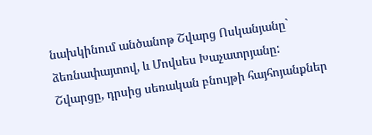նախկինում անծանոթ Շվարց Ոսկանյանը` ձեռնափայտով, և Մովսես Խաչատրյանը: Շվարցը, դրսից սեռական բնույթի հայհոյանքներ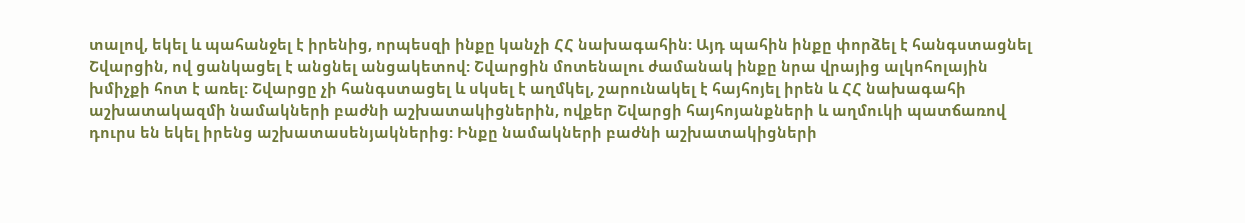տալով, եկել և պահանջել է իրենից, որպեսզի ինքը կանչի ՀՀ նախագահին: Այդ պահին ինքը փորձել է հանգստացնել Շվարցին, ով ցանկացել է անցնել անցակետով: Շվարցին մոտենալու ժամանակ ինքը նրա վրայից ալկոհոլային խմիչքի հոտ է առել: Շվարցը չի հանգստացել և սկսել է աղմկել, շարունակել է հայհոյել իրեն և ՀՀ նախագահի աշխատակազմի նամակների բաժնի աշխատակիցներին, ովքեր Շվարցի հայհոյանքների և աղմուկի պատճառով դուրս են եկել իրենց աշխատասենյակներից: Ինքը նամակների բաժնի աշխատակիցների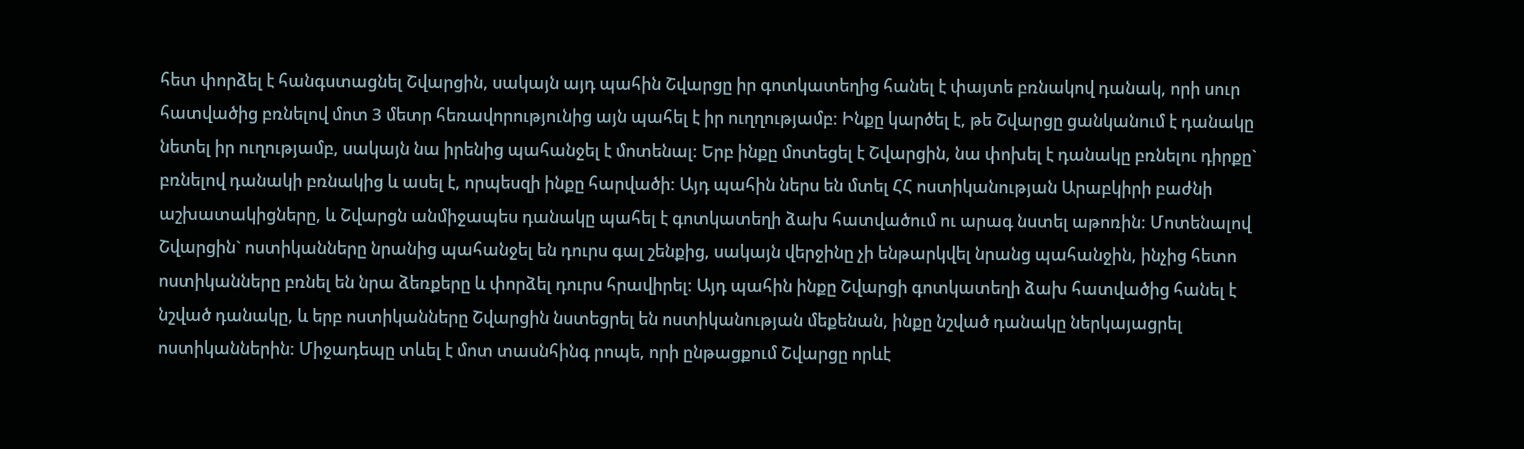հետ փորձել է հանգստացնել Շվարցին, սակայն այդ պահին Շվարցը իր գոտկատեղից հանել է փայտե բռնակով դանակ, որի սուր հատվածից բռնելով մոտ 3 մետր հեռավորությունից այն պահել է իր ուղղությամբ: Ինքը կարծել է, թե Շվարցը ցանկանում է դանակը նետել իր ուղությամբ, սակայն նա իրենից պահանջել է մոտենալ: Երբ ինքը մոտեցել է Շվարցին, նա փոխել է դանակը բռնելու դիրքը` բռնելով դանակի բռնակից և ասել է, որպեսզի ինքը հարվածի: Այդ պահին ներս են մտել ՀՀ ոստիկանության Արաբկիրի բաժնի աշխատակիցները, և Շվարցն անմիջապես դանակը պահել է գոտկատեղի ձախ հատվածում ու արագ նստել աթոռին: Մոտենալով Շվարցին` ոստիկանները նրանից պահանջել են դուրս գալ շենքից, սակայն վերջինը չի ենթարկվել նրանց պահանջին, ինչից հետո ոստիկանները բռնել են նրա ձեռքերը և փորձել դուրս հրավիրել: Այդ պահին ինքը Շվարցի գոտկատեղի ձախ հատվածից հանել է նշված դանակը, և երբ ոստիկանները Շվարցին նստեցրել են ոստիկանության մեքենան, ինքը նշված դանակը ներկայացրել ոստիկաններին: Միջադեպը տևել է մոտ տասնհինգ րոպե, որի ընթացքում Շվարցը որևէ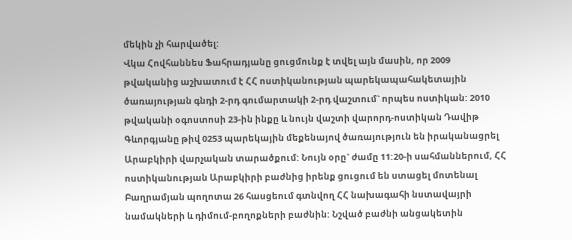մեկին չի հարվածել:
Վկա Հովհաննես Ֆահրադյանը ցուցմունք է տվել այն մասին, որ 2009 թվականից աշխատում է ՀՀ ոստիկանության պարեկապահակետային ծառայության գնդի 2-րդ գումարտակի 2-րդ վաշտում` որպես ոստիկան: 2010 թվականի օգոստոսի 23-ին ինքը և նույն վաշտի վարորդ-ոստիկան Դավիթ Գևորգյանը թիվ 0253 պարեկային մեքենայով ծառայություն են իրականացրել Արաբկիրի վարչական տարածքում: Նույն օրը` ժամը 11:20-ի սահմաններում, ՀՀ ոստիկանության Արաբկիրի բաժնից իրենք ցուցում են ստացել մոտենալ Բաղրամյան պողոտա 26 հասցեում գտնվող ՀՀ նախագահի նստավայրի նամակների և դիմում-բողոքների բաժնին: Նշված բաժնի անցակետին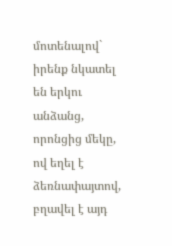մոտենալով` իրենք նկատել են երկու անձանց, որոնցից մեկը, ով եղել է ձեռնափայտով, բղավել է այդ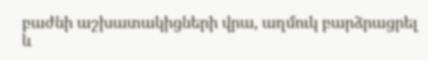բաժնի աշխատակիցների վրա, աղմուկ բարձրացրել և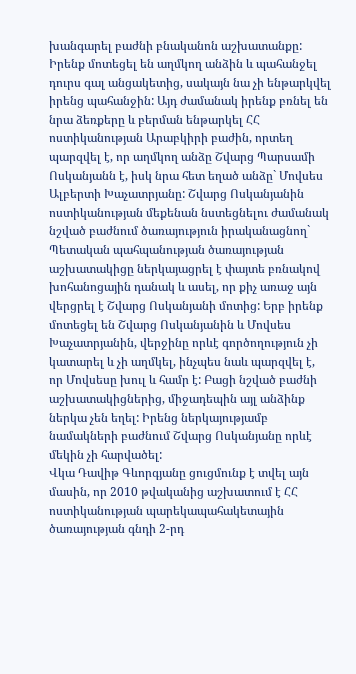խանգարել բաժնի բնականոն աշխատանքը: Իրենք մոտեցել են աղմկող անձին և պահանջել դուրս գալ անցակետից, սակայն նա չի ենթարկվել իրենց պահանջին: Այդ ժամանակ իրենք բռնել են նրա ձեռքերը և բերման ենթարկել ՀՀ ոստիկանության Արաբկիրի բաժին, որտեղ պարզվել է, որ աղմկող անձը Շվարց Պարսամի Ոսկանյանն է, իսկ նրա հետ եղած անձը` Մովսես Ալբերտի Խաչատրյանը: Շվարց Ոսկանյանին ոստիկանության մեքենան նստեցնելու ժամանակ նշված բաժնում ծառայություն իրականացնող` Պետական պահպանության ծառայության աշխատակիցը ներկայացրել է փայտե բռնակով խոհանոցային դանակ և ասել, որ քիչ առաջ այն վերցրել է Շվարց Ոսկանյանի մոտից: Երբ իրենք մոտեցել են Շվարց Ոսկանյանին և Մովսես Խաչատրյանին, վերջինը որևէ գործողություն չի կատարել և չի աղմկել, ինչպես նաև պարզվել է, որ Մովսեսը խուլ և համր է: Բացի նշված բաժնի աշխատակիցներից, միջադեպին այլ անձինք ներկա չեն եղել: Իրենց ներկայությամբ նամակների բաժնում Շվարց Ոսկանյանը որևէ մեկին չի հարվածել:
Վկա Դավիթ Գևորգյանը ցուցմունք է տվել այն մասին, որ 2010 թվականից աշխատում է ՀՀ ոստիկանության պարեկապահակետային ծառայության գնդի 2-րդ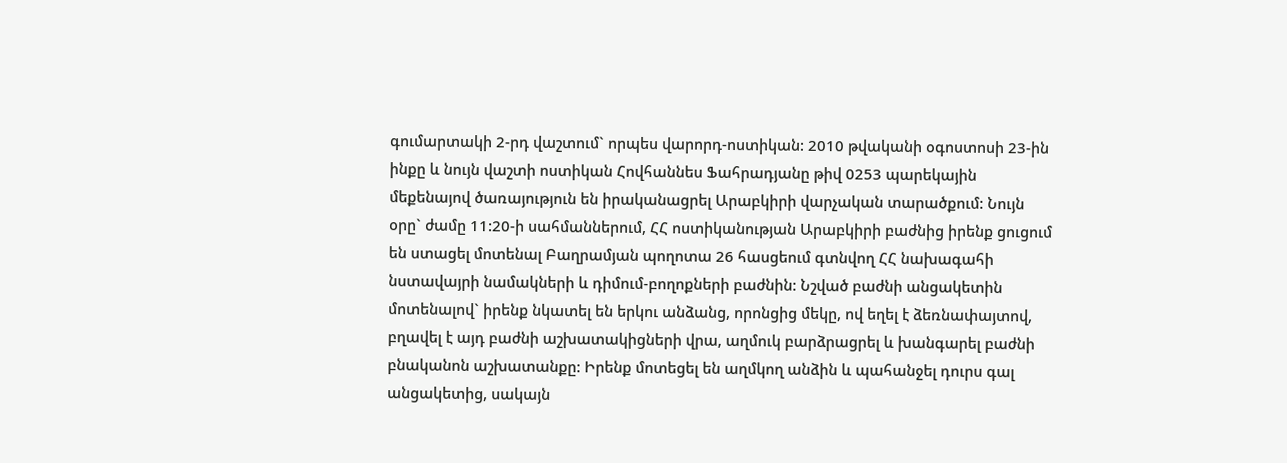գումարտակի 2-րդ վաշտում` որպես վարորդ-ոստիկան: 2010 թվականի օգոստոսի 23-ին ինքը և նույն վաշտի ոստիկան Հովհաննես Ֆահրադյանը թիվ 0253 պարեկային մեքենայով ծառայություն են իրականացրել Արաբկիրի վարչական տարածքում: Նույն օրը` ժամը 11:20-ի սահմաններում, ՀՀ ոստիկանության Արաբկիրի բաժնից իրենք ցուցում են ստացել մոտենալ Բաղրամյան պողոտա 26 հասցեում գտնվող ՀՀ նախագահի նստավայրի նամակների և դիմում-բողոքների բաժնին: Նշված բաժնի անցակետին մոտենալով` իրենք նկատել են երկու անձանց, որոնցից մեկը, ով եղել է ձեռնափայտով, բղավել է այդ բաժնի աշխատակիցների վրա, աղմուկ բարձրացրել և խանգարել բաժնի բնականոն աշխատանքը: Իրենք մոտեցել են աղմկող անձին և պահանջել դուրս գալ անցակետից, սակայն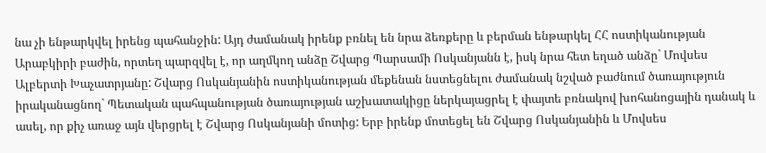նա չի ենթարկվել իրենց պահանջին: Այդ ժամանակ իրենք բռնել են նրա ձեռքերը և բերման ենթարկել ՀՀ ոստիկանության Արաբկիրի բաժին, որտեղ պարզվել է, որ աղմկող անձը Շվարց Պարսամի Ոսկանյանն է, իսկ նրա հետ եղած անձը` Մովսես Ալբերտի Խաչատրյանը: Շվարց Ոսկանյանին ոստիկանության մեքենան նստեցնելու ժամանակ նշված բաժնում ծառայություն իրականացնող` Պետական պահպանության ծառայության աշխատակիցը ներկայացրել է փայտե բռնակով խոհանոցային դանակ և ասել, որ քիչ առաջ այն վերցրել է Շվարց Ոսկանյանի մոտից: Երբ իրենք մոտեցել են Շվարց Ոսկանյանին և Մովսես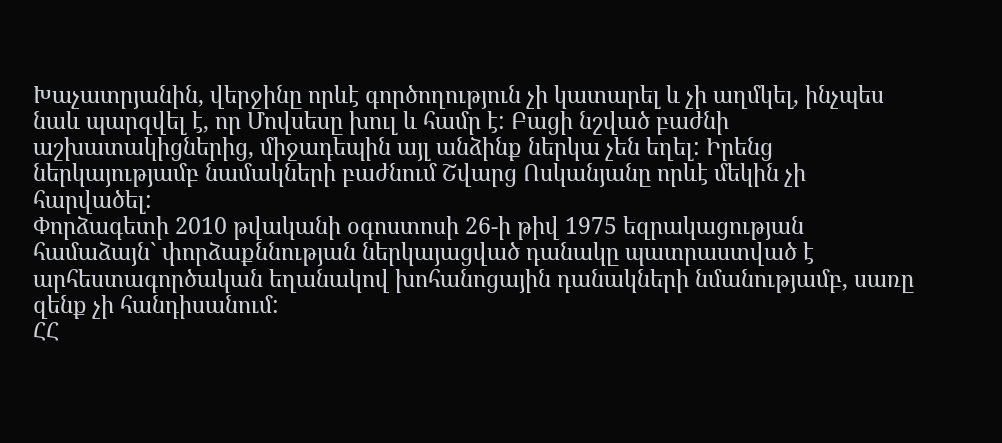Խաչատրյանին, վերջինը որևէ գործողություն չի կատարել և չի աղմկել, ինչպես նաև պարզվել է, որ Մովսեսը խուլ և համր է: Բացի նշված բաժնի աշխատակիցներից, միջադեպին այլ անձինք ներկա չեն եղել: Իրենց ներկայությամբ նամակների բաժնում Շվարց Ոսկանյանը որևէ մեկին չի հարվածել:
Փորձագետի 2010 թվականի օգոստոսի 26-ի թիվ 1975 եզրակացության համաձայն` փորձաքննության ներկայացված դանակը պատրաստված է արհեստագործական եղանակով խոհանոցային դանակների նմանությամբ, սառը զենք չի հանդիսանում:
ՀՀ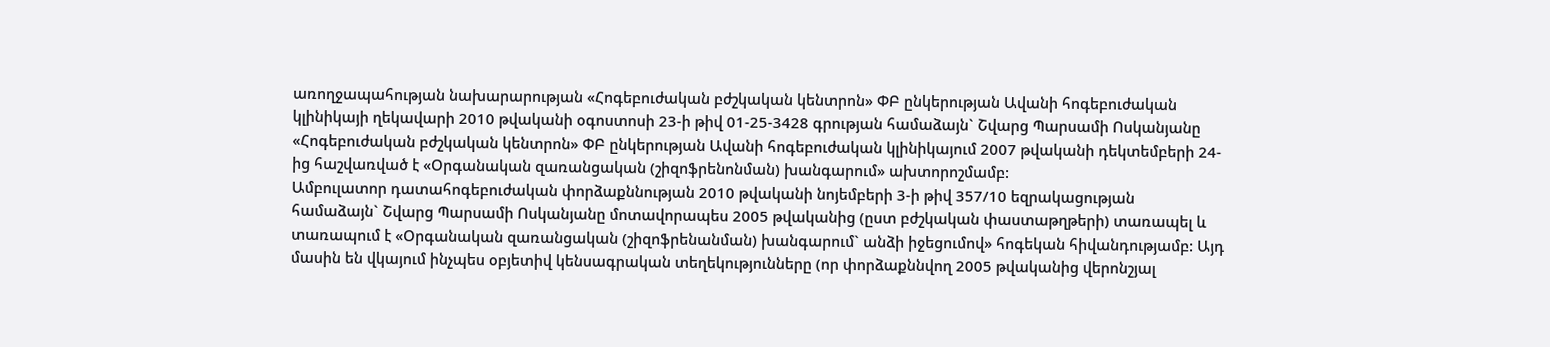առողջապահության նախարարության «Հոգեբուժական բժշկական կենտրոն» ՓԲ ընկերության Ավանի հոգեբուժական կլինիկայի ղեկավարի 2010 թվականի օգոստոսի 23-ի թիվ 01-25-3428 գրության համաձայն` Շվարց Պարսամի Ոսկանյանը «Հոգեբուժական բժշկական կենտրոն» ՓԲ ընկերության Ավանի հոգեբուժական կլինիկայում 2007 թվականի դեկտեմբերի 24-ից հաշվառված է «Օրգանական զառանցական (շիզոֆրենոնման) խանգարում» ախտորոշմամբ:
Ամբուլատոր դատահոգեբուժական փորձաքննության 2010 թվականի նոյեմբերի 3-ի թիվ 357/10 եզրակացության համաձայն` Շվարց Պարսամի Ոսկանյանը մոտավորապես 2005 թվականից (ըստ բժշկական փաստաթղթերի) տառապել և տառապում է «Օրգանական զառանցական (շիզոֆրենանման) խանգարում` անձի իջեցումով» հոգեկան հիվանդությամբ: Այդ մասին են վկայում ինչպես օբյետիվ կենսագրական տեղեկությունները (որ փորձաքննվող 2005 թվականից վերոնշյալ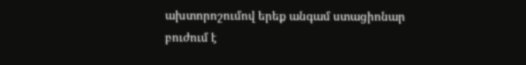ախտորոշումով երեք անգամ ստացիոնար բուժում է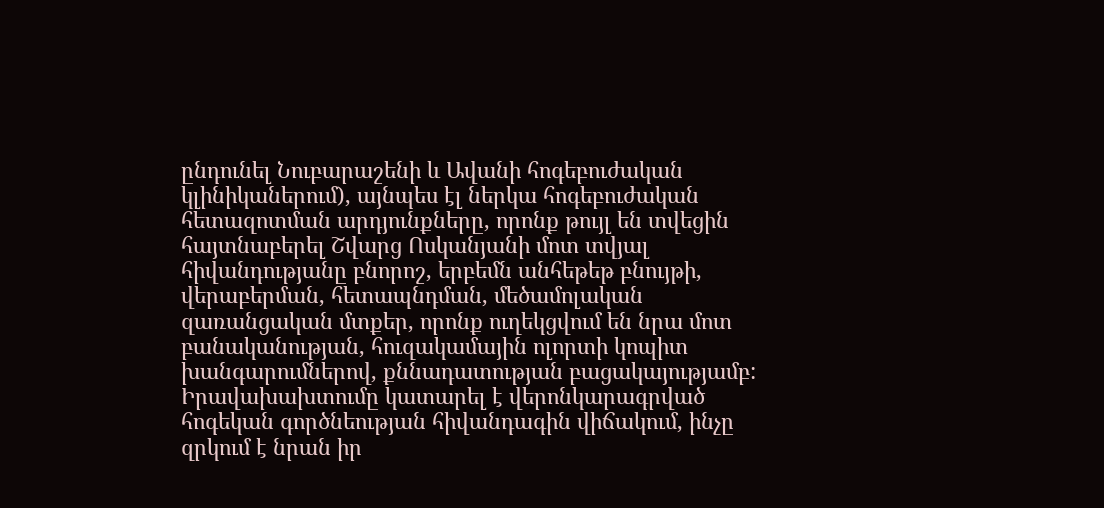ընդունել Նուբարաշենի և Ավանի հոգեբուժական կլինիկաներում), այնպես էլ ներկա հոգեբուժական հետազոտման արդյունքները, որոնք թույլ են տվեցին հայտնաբերել Շվարց Ոսկանյանի մոտ տվյալ հիվանդությանը բնորոշ, երբեմն անհեթեթ բնույթի, վերաբերման, հետապնդման, մեծամոլական զառանցական մտքեր, որոնք ուղեկցվում են նրա մոտ բանականության, հուզակամային ոլորտի կոպիտ խանգարումներով, քննադատության բացակայությամբ: Իրավախախտումը կատարել է վերոնկարագրված հոգեկան գործնեության հիվանդագին վիճակում, ինչը զրկում է նրան իր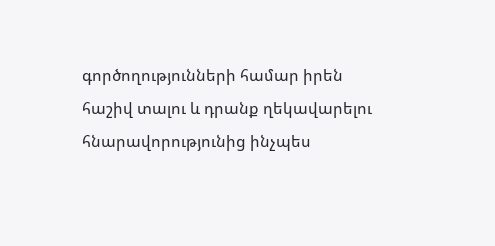գործողությունների համար իրեն հաշիվ տալու և դրանք ղեկավարելու հնարավորությունից ինչպես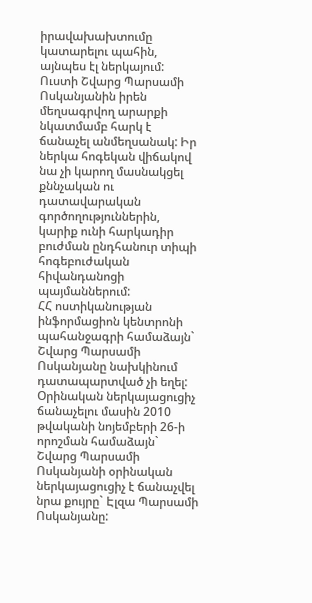իրավախախտումը կատարելու պահին, այնպես էլ ներկայում: Ուստի Շվարց Պարսամի Ոսկանյանին իրեն մեղսագրվող արարքի նկատմամբ հարկ է ճանաչել անմեղսանակ: Իր ներկա հոգեկան վիճակով նա չի կարող մասնակցել քննչական ու դատավարական գործողություններին, կարիք ունի հարկադիր բուժման ընդհանուր տիպի հոգեբուժական հիվանդանոցի պայմաններում:
ՀՀ ոստիկանության ինֆորմացիոն կենտրոնի պահանջագրի համաձայն` Շվարց Պարսամի Ոսկանյանը նախկինում դատապարտված չի եղել:
Օրինական ներկայացուցիչ ճանաչելու մասին 2010 թվականի նոյեմբերի 26-ի որոշման համաձայն` Շվարց Պարսամի Ոսկանյանի օրինական ներկայացուցիչ է ճանաչվել նրա քույրը` Էլզա Պարսամի Ոսկանյանը: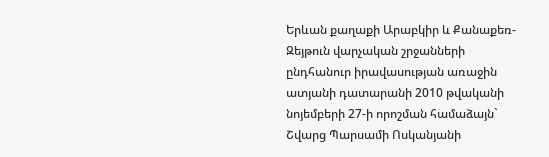Երևան քաղաքի Արաբկիր և Քանաքեռ-Զեյթուն վարչական շրջանների ընդհանուր իրավասության առաջին ատյանի դատարանի 2010 թվականի նոյեմբերի 27-ի որոշման համաձայն` Շվարց Պարսամի Ոսկանյանի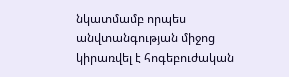նկատմամբ որպես անվտանգության միջոց կիրառվել է հոգեբուժական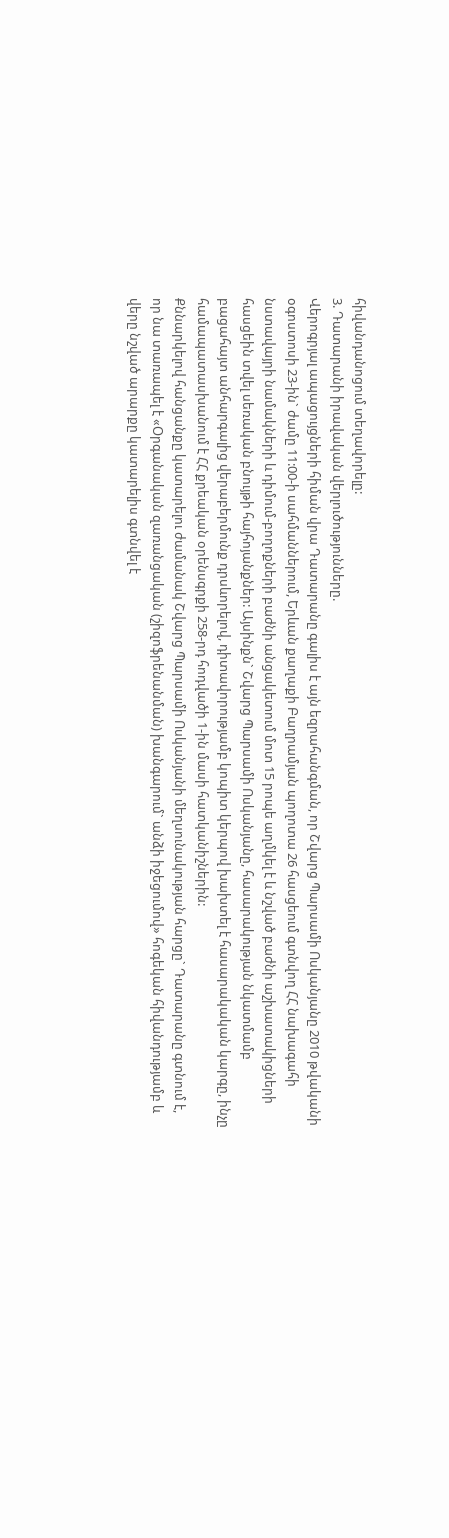հիվանդանոցում տեղավորելը:
3. Դատարանի իրավական վերլուծությունները.
Վերոգրյալ ապացույցների հիման վրա Դատարանը գալիս է այն եզրահանգման, որ Շվարց Պարսամի Ոսկանյանը 2010 թվականի օգոստոսի 23-ին` ժամը 11:00-ի սահմաններում, Երևան քաղաքի Բաղրամյան պողոտա 26 հասցեում գտնվող ՀՀ նախագահի նստավայրի նամակների և դիմում-բողոքների բաժնի անցակետում մոտ 15 րոպե աղմկել է և նշված բաժնի աշխատակիցների հասցեին տվել սեռական բնույթի հայհոյանքներ: Այսինքն` Շվարց Պարսամի Ոսկանյանը, հասարակության նկատմամբ բացահայտ անհարգալից վերաբերմունք դրսևորելով, դիտավորությամբ կոպիտ կերպով խախտել է հասարակական կարգը, ինչը համապատասխանում է ՀՀ քրեական օրենսգրքի 258-րդ հոդվածի 1-ին մասի հատկանիշներին:
Քննարկելով հանցանքը կատարելու ժամանակ Շվարց Պարսամի Ոսկանյանի մեղսունակության հարցը` Դատարանը գտնում է, որ նա տառապել է «Օրգանական զառանցական (շիզոֆրենանման) խանգարում` անձի իջեցումով» հոգեկան հիվանդությամբ և վերը նշված արարքը կատարելիս գտնվել է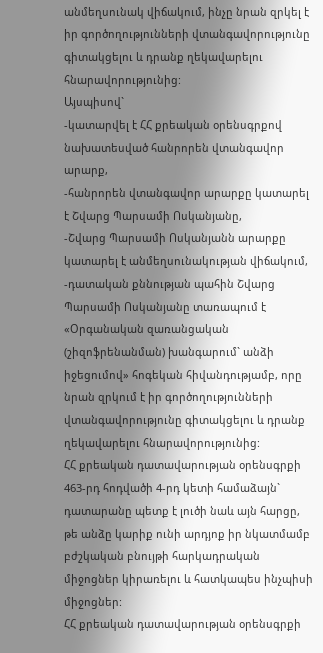անմեղսունակ վիճակում, ինչը նրան զրկել է իր գործողությունների վտանգավորությունը գիտակցելու և դրանք ղեկավարելու հնարավորությունից:
Այսպիսով`
-կատարվել է ՀՀ քրեական օրենսգրքով նախատեսված հանրորեն վտանգավոր արարք,
-հանրորեն վտանգավոր արարքը կատարել է Շվարց Պարսամի Ոսկանյանը,
-Շվարց Պարսամի Ոսկանյանն արարքը կատարել է անմեղսունակության վիճակում,
-դատական քննության պահին Շվարց Պարսամի Ոսկանյանը տառապում է «Օրգանական զառանցական (շիզոֆրենանման) խանգարում` անձի իջեցումով» հոգեկան հիվանդությամբ, որը նրան զրկում է իր գործողությունների վտանգավորությունը գիտակցելու և դրանք ղեկավարելու հնարավորությունից:
ՀՀ քրեական դատավարության օրենսգրքի 463-րդ հոդվածի 4-րդ կետի համաձայն` դատարանը պետք է լուծի նաև այն հարցը, թե անձը կարիք ունի արդյոք իր նկատմամբ բժշկական բնույթի հարկադրական միջոցներ կիրառելու և հատկապես ինչպիսի միջոցներ:
ՀՀ քրեական դատավարության օրենսգրքի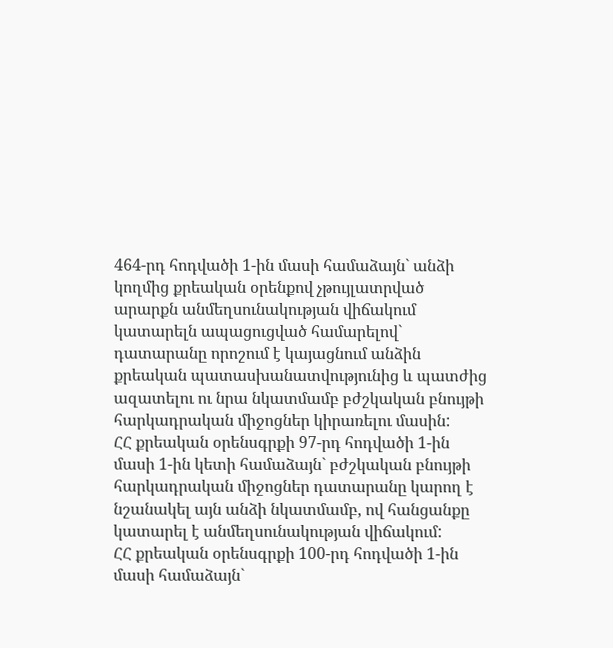464-րդ հոդվածի 1-ին մասի համաձայն` անձի կողմից քրեական օրենքով չթույլատրված արարքն անմեղսունակության վիճակում կատարելն ապացուցված համարելով` դատարանը որոշում է կայացնում անձին քրեական պատասխանատվությունից և պատժից ազատելու ու նրա նկատմամբ բժշկական բնույթի հարկադրական միջոցներ կիրառելու մասին:
ՀՀ քրեական օրենսգրքի 97-րդ հոդվածի 1-ին մասի 1-ին կետի համաձայն` բժշկական բնույթի հարկադրական միջոցներ դատարանը կարող է նշանակել այն անձի նկատմամբ, ով հանցանքը կատարել է անմեղսունակության վիճակում:
ՀՀ քրեական օրենսգրքի 100-րդ հոդվածի 1-ին մասի համաձայն`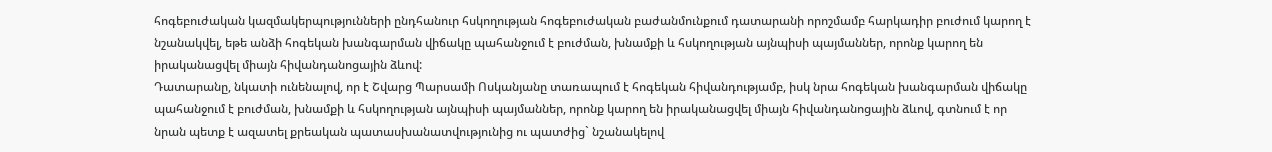հոգեբուժական կազմակերպությունների ընդհանուր հսկողության հոգեբուժական բաժանմունքում դատարանի որոշմամբ հարկադիր բուժում կարող է նշանակվել, եթե անձի հոգեկան խանգարման վիճակը պահանջում է բուժման, խնամքի և հսկողության այնպիսի պայմաններ, որոնք կարող են իրականացվել միայն հիվանդանոցային ձևով:
Դատարանը, նկատի ունենալով, որ է Շվարց Պարսամի Ոսկանյանը տառապում է հոգեկան հիվանդությամբ, իսկ նրա հոգեկան խանգարման վիճակը պահանջում է բուժման, խնամքի և հսկողության այնպիսի պայմաններ, որոնք կարող են իրականացվել միայն հիվանդանոցային ձևով, գտնում է որ նրան պետք է ազատել քրեական պատասխանատվությունից ու պատժից` նշանակելով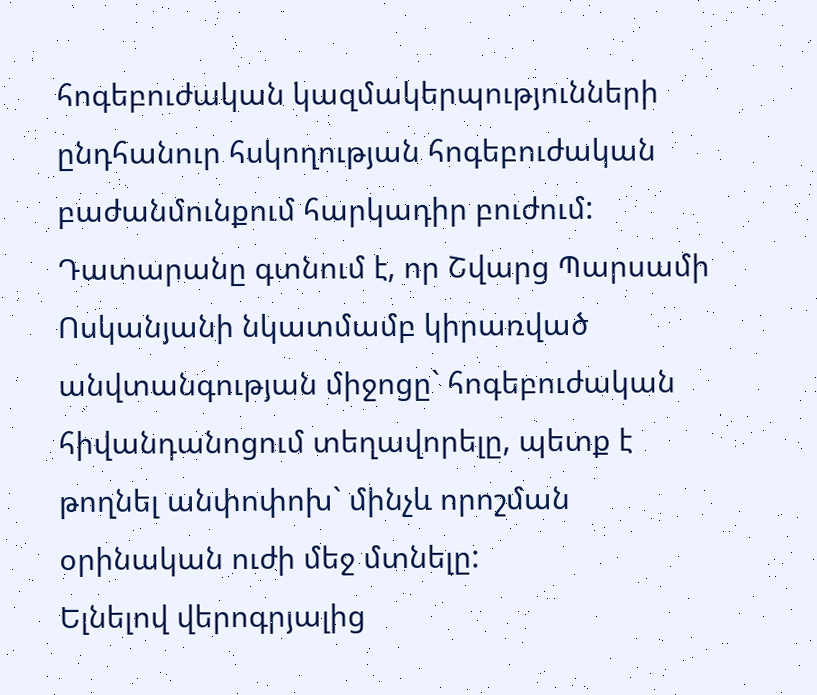հոգեբուժական կազմակերպությունների ընդհանուր հսկողության հոգեբուժական բաժանմունքում հարկադիր բուժում:
Դատարանը գտնում է, որ Շվարց Պարսամի Ոսկանյանի նկատմամբ կիրառված անվտանգության միջոցը` հոգեբուժական հիվանդանոցում տեղավորելը, պետք է թողնել անփոփոխ` մինչև որոշման օրինական ուժի մեջ մտնելը:
Ելնելով վերոգրյալից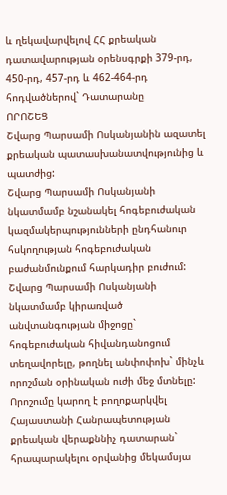և ղեկավարվելով ՀՀ քրեական դատավարության օրենսգրքի 379-րդ, 450-րդ, 457-րդ և 462-464-րդ հոդվածներով` Դատարանը
ՈՐՈՇԵՑ
Շվարց Պարսամի Ոսկանյանին ազատել քրեական պատասխանատվությունից և պատժից:
Շվարց Պարսամի Ոսկանյանի նկատմամբ նշանակել հոգեբուժական կազմակերպությունների ընդհանուր հսկողության հոգեբուժական բաժանմունքում հարկադիր բուժում:
Շվարց Պարսամի Ոսկանյանի նկատմամբ կիրառված անվտանգության միջոցը` հոգեբուժական հիվանդանոցում տեղավորելը, թողնել անփոփոխ` մինչև որոշման օրինական ուժի մեջ մտնելը:
Որոշումը կարող է բողոքարկվել Հայաստանի Հանրապետության քրեական վերաքննիչ դատարան` հրապարակելու օրվանից մեկամսյա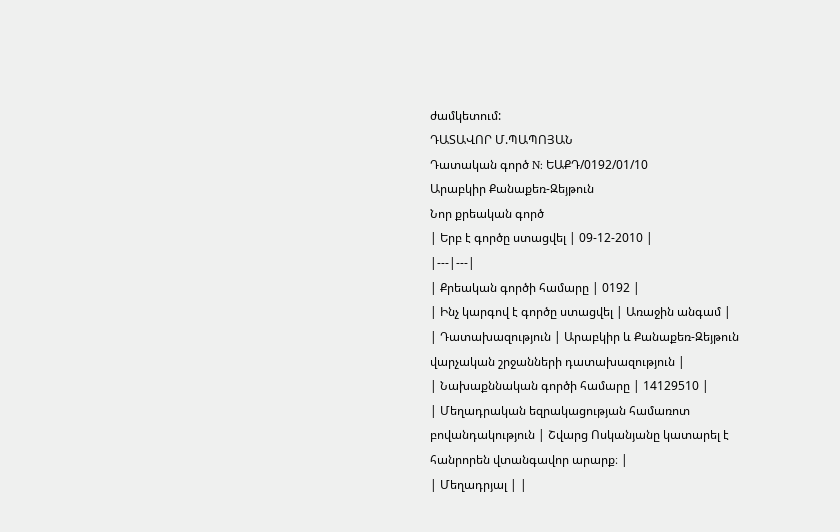ժամկետում:
ԴԱՏԱՎՈՐ Մ.ՊԱՊՈՅԱՆ
Դատական գործ N: ԵԱՔԴ/0192/01/10
Արաբկիր Քանաքեռ-Զեյթուն
Նոր քրեական գործ
| Երբ է գործը ստացվել | 09-12-2010 |
|---|---|
| Քրեական գործի համարը | 0192 |
| Ինչ կարգով է գործը ստացվել | Առաջին անգամ |
| Դատախազություն | Արաբկիր և Քանաքեռ-Զեյթուն վարչական շրջանների դատախազություն |
| Նախաքննական գործի համարը | 14129510 |
| Մեղադրական եզրակացության համառոտ բովանդակություն | Շվարց Ոսկանյանը կատարել է հանրորեն վտանգավոր արարք։ |
| Մեղադրյալ | |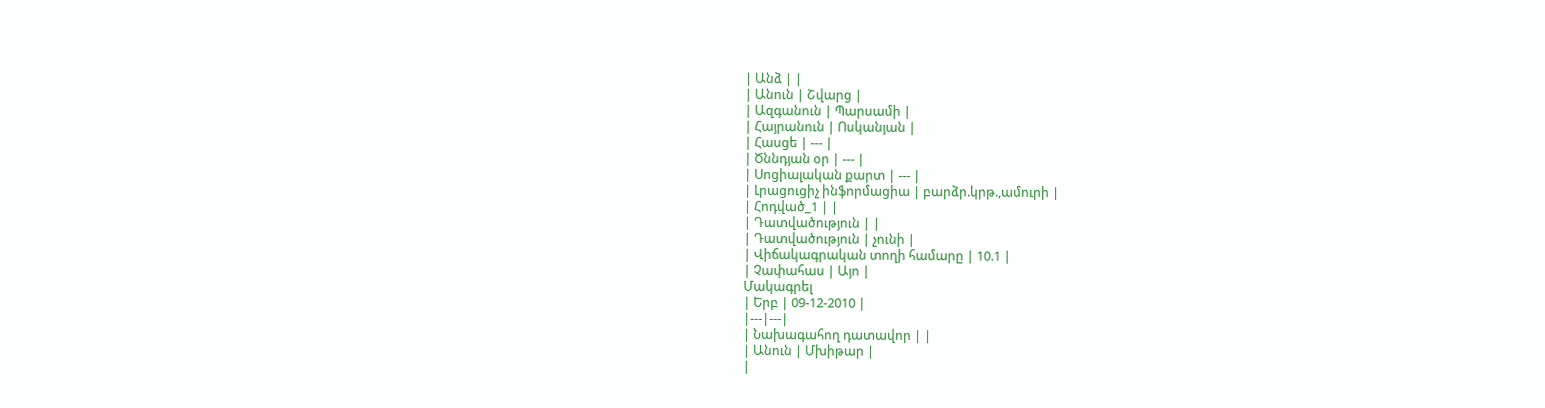| Անձ | |
| Անուն | Շվարց |
| Ազգանուն | Պարսամի |
| Հայրանուն | Ոսկանյան |
| Հասցե | --- |
| Ծննդյան օր | --- |
| Սոցիալական քարտ | --- |
| Լրացուցիչ ինֆորմացիա | բարձր.կրթ.,ամուրի |
| Հոդված_1 | |
| Դատվածություն | |
| Դատվածություն | չունի |
| Վիճակագրական տողի համարը | 10.1 |
| Չափահաս | Այո |
Մակագրել
| Երբ | 09-12-2010 |
|---|---|
| Նախագահող դատավոր | |
| Անուն | Մխիթար |
|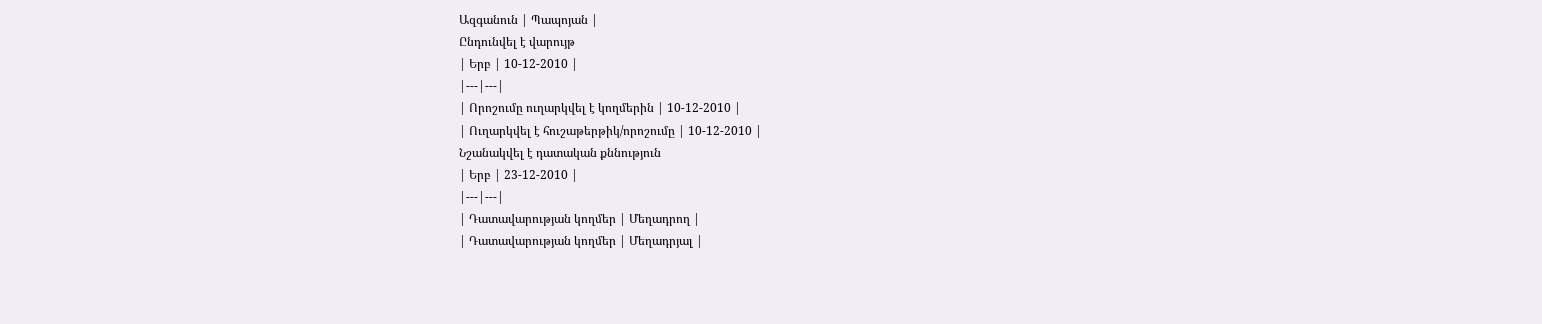Ազգանուն | Պապոյան |
Ընդունվել է վարույթ
| Երբ | 10-12-2010 |
|---|---|
| Որոշումը ուղարկվել է կողմերին | 10-12-2010 |
| Ուղարկվել է հուշաթերթիկ/որոշումը | 10-12-2010 |
Նշանակվել է դատական քննություն
| Երբ | 23-12-2010 |
|---|---|
| Դատավարության կողմեր | Մեղադրող |
| Դատավարության կողմեր | Մեղադրյալ |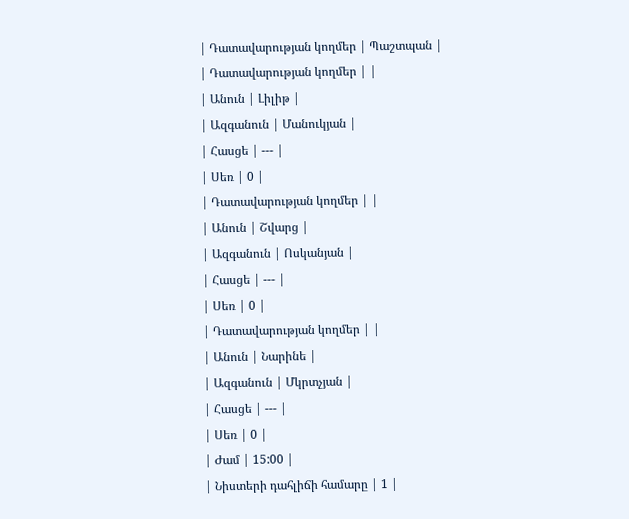| Դատավարության կողմեր | Պաշտպան |
| Դատավարության կողմեր | |
| Անուն | Լիլիթ |
| Ազգանուն | Մանուկյան |
| Հասցե | --- |
| Սեռ | 0 |
| Դատավարության կողմեր | |
| Անուն | Շվարց |
| Ազգանուն | Ոսկանյան |
| Հասցե | --- |
| Սեռ | 0 |
| Դատավարության կողմեր | |
| Անուն | Նարինե |
| Ազգանուն | Մկրտչյան |
| Հասցե | --- |
| Սեռ | 0 |
| Ժամ | 15:00 |
| Նիստերի դահլիճի համարը | 1 |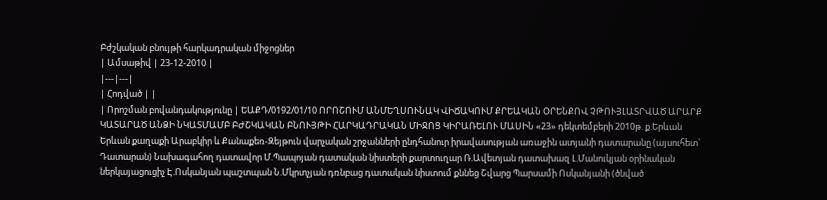Բժշկական բնույթի հարկադրական միջոցներ
| Ամսաթիվ | 23-12-2010 |
|---|---|
| Հոդված | |
| Որոշման բովանդակությունը | ԵԱՔԴ/0192/01/10 ՈՐՈՇՈՒՄ ԱՆՄԵՂՍՈՒՆԱԿ ՎԻՃԱԿՈՒՄ ՔՐԵԱԿԱՆ ՕՐԵՆՔՈՎ ՉԹՈՒՅԼԱՏՐՎԱԾ ԱՐԱՐՔ ԿԱՏԱՐԱԾ ԱՆՁԻ ՆԿԱՏՄԱՄԲ ԲԺՇԿԱԿԱՆ ԲՆՈՒՅԹԻ ՀԱՐԿԱԴՐԱԿԱՆ ՄԻՋՈՑ ԿԻՐԱՌԵԼՈՒ ՄԱՍԻՆ «23» դեկտեմբերի 2010թ. ք.Երևան Երևան քաղաքի Արաբկիր և Քանաքեռ-Զեյթուն վարչական շրջանների ընդհանուր իրավասության առաջին ատյանի դատարանը (այսուհետ` Դատարան) Նախագահող դատավոր Մ.Պապոյան դատական նիստերի քարտուղար Ռ.Ավետյան դատախազ Լ.Մանուկյան օրինական ներկայացուցիչ Է.Ոսկանյան պաշտպան Ն.Մկրտչյան դռնբաց դատական նիստում քննեց Շվարց Պարսամի Ոսկանյանի (ծնված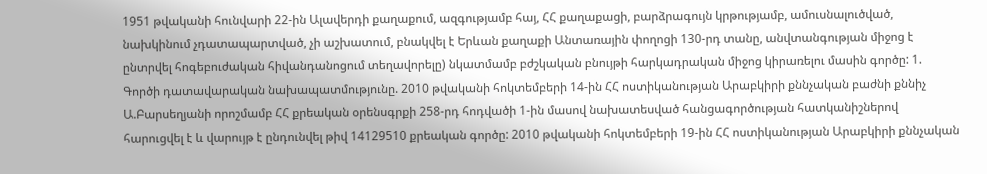1951 թվականի հունվարի 22-ին Ալավերդի քաղաքում, ազգությամբ հայ, ՀՀ քաղաքացի, բարձրագույն կրթությամբ, ամուսնալուծված, նախկինում չդատապարտված, չի աշխատում, բնակվել է Երևան քաղաքի Անտառային փողոցի 130-րդ տանը, անվտանգության միջոց է ընտրվել հոգեբուժական հիվանդանոցում տեղավորելը) նկատմամբ բժշկական բնույթի հարկադրական միջոց կիրառելու մասին գործը: 1. Գործի դատավարական նախապատմությունը. 2010 թվականի հոկտեմբերի 14-ին ՀՀ ոստիկանության Արաբկիրի քննչական բաժնի քննիչ Ա.Բարսեղյանի որոշմամբ ՀՀ քրեական օրենսգրքի 258-րդ հոդվածի 1-ին մասով նախատեսված հանցագործության հատկանիշներով հարուցվել է և վարույթ է ընդունվել թիվ 14129510 քրեական գործը: 2010 թվականի հոկտեմբերի 19-ին ՀՀ ոստիկանության Արաբկիրի քննչական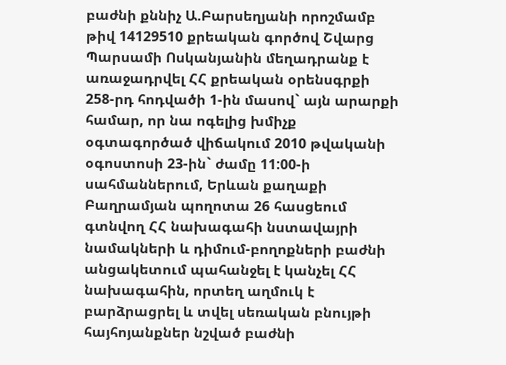բաժնի քննիչ Ա.Բարսեղյանի որոշմամբ թիվ 14129510 քրեական գործով Շվարց Պարսամի Ոսկանյանին մեղադրանք է առաջադրվել ՀՀ քրեական օրենսգրքի 258-րդ հոդվածի 1-ին մասով` այն արարքի համար, որ նա ոգելից խմիչք օգտագործած վիճակում 2010 թվականի օգոստոսի 23-ին` ժամը 11:00-ի սահմաններում, Երևան քաղաքի Բաղրամյան պողոտա 26 հասցեում գտնվող ՀՀ նախագահի նստավայրի նամակների և դիմում-բողոքների բաժնի անցակետում պահանջել է կանչել ՀՀ նախագահին, որտեղ աղմուկ է բարձրացրել և տվել սեռական բնույթի հայհոյանքներ նշված բաժնի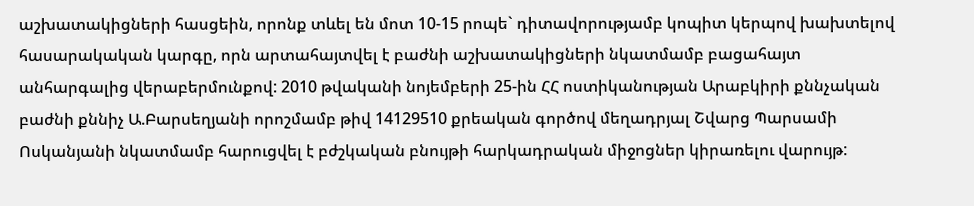աշխատակիցների հասցեին, որոնք տևել են մոտ 10-15 րոպե` դիտավորությամբ կոպիտ կերպով խախտելով հասարակական կարգը, որն արտահայտվել է բաժնի աշխատակիցների նկատմամբ բացահայտ անհարգալից վերաբերմունքով: 2010 թվականի նոյեմբերի 25-ին ՀՀ ոստիկանության Արաբկիրի քննչական բաժնի քննիչ Ա.Բարսեղյանի որոշմամբ թիվ 14129510 քրեական գործով մեղադրյալ Շվարց Պարսամի Ոսկանյանի նկատմամբ հարուցվել է բժշկական բնույթի հարկադրական միջոցներ կիրառելու վարույթ: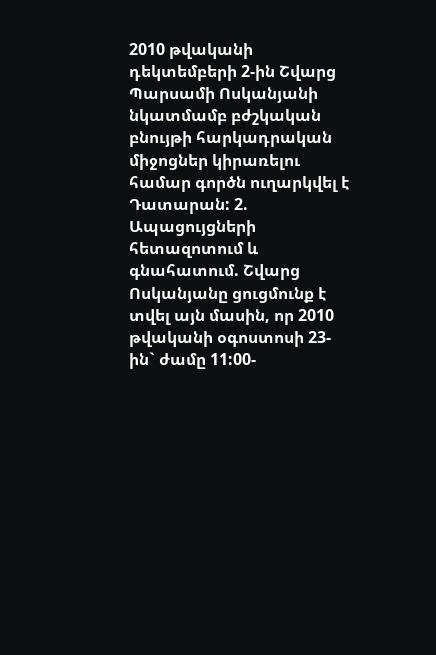2010 թվականի դեկտեմբերի 2-ին Շվարց Պարսամի Ոսկանյանի նկատմամբ բժշկական բնույթի հարկադրական միջոցներ կիրառելու համար գործն ուղարկվել է Դատարան: 2. Ապացույցների հետազոտում և գնահատում. Շվարց Ոսկանյանը ցուցմունք է տվել այն մասին, որ 2010 թվականի օգոստոսի 23-ին` ժամը 11:00-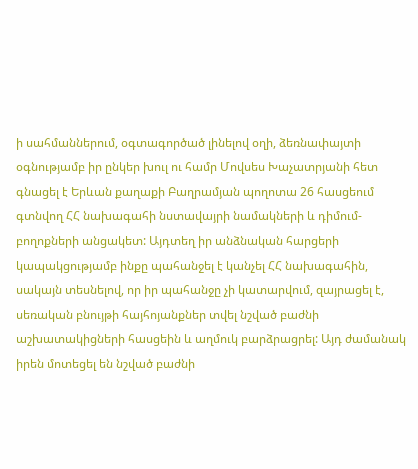ի սահմաններում, օգտագործած լինելով օղի, ձեռնափայտի օգնությամբ իր ընկեր խուլ ու համր Մովսես Խաչատրյանի հետ գնացել է Երևան քաղաքի Բաղրամյան պողոտա 26 հասցեում գտնվող ՀՀ նախագահի նստավայրի նամակների և դիմում-բողոքների անցակետ: Այդտեղ իր անձնական հարցերի կապակցությամբ ինքը պահանջել է կանչել ՀՀ նախագահին, սակայն տեսնելով, որ իր պահանջը չի կատարվում, զայրացել է, սեռական բնույթի հայհոյանքներ տվել նշված բաժնի աշխատակիցների հասցեին և աղմուկ բարձրացրել: Այդ ժամանակ իրեն մոտեցել են նշված բաժնի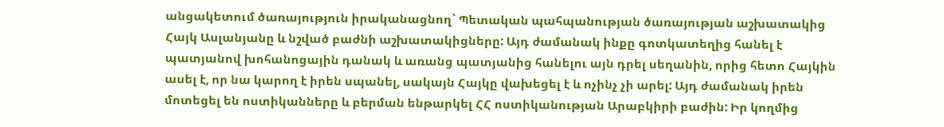անցակետում ծառայություն իրականացնող` Պետական պահպանության ծառայության աշխատակից Հայկ Ասլանյանը և նշված բաժնի աշխատակիցները: Այդ ժամանակ ինքը գոտկատեղից հանել է պատյանով խոհանոցային դանակ և առանց պատյանից հանելու այն դրել սեղանին, որից հետո Հայկին ասել է, որ նա կարող է իրեն սպանել, սակայն Հայկը վախեցել է և ոչինչ չի արել: Այդ ժամանակ իրեն մոտեցել են ոստիկանները և բերման ենթարկել ՀՀ ոստիկանության Արաբկիրի բաժին: Իր կողմից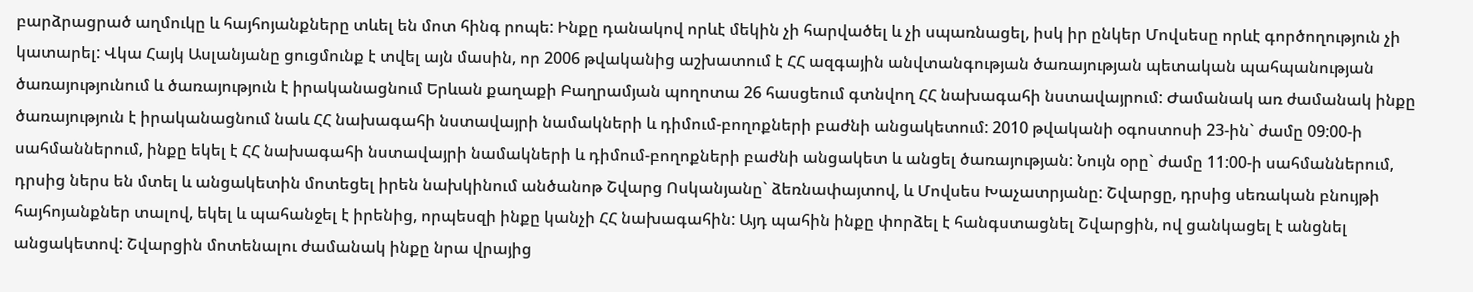բարձրացրած աղմուկը և հայհոյանքները տևել են մոտ հինգ րոպե: Ինքը դանակով որևէ մեկին չի հարվածել և չի սպառնացել, իսկ իր ընկեր Մովսեսը որևէ գործողություն չի կատարել: Վկա Հայկ Ասլանյանը ցուցմունք է տվել այն մասին, որ 2006 թվականից աշխատում է ՀՀ ազգային անվտանգության ծառայության պետական պահպանության ծառայությունում և ծառայություն է իրականացնում Երևան քաղաքի Բաղրամյան պողոտա 26 հասցեում գտնվող ՀՀ նախագահի նստավայրում: Ժամանակ առ ժամանակ ինքը ծառայություն է իրականացնում նաև ՀՀ նախագահի նստավայրի նամակների և դիմում-բողոքների բաժնի անցակետում: 2010 թվականի օգոստոսի 23-ին` ժամը 09:00-ի սահմաններում, ինքը եկել է ՀՀ նախագահի նստավայրի նամակների և դիմում-բողոքների բաժնի անցակետ և անցել ծառայության: Նույն օրը` ժամը 11:00-ի սահմաններում, դրսից ներս են մտել և անցակետին մոտեցել իրեն նախկինում անծանոթ Շվարց Ոսկանյանը` ձեռնափայտով, և Մովսես Խաչատրյանը: Շվարցը, դրսից սեռական բնույթի հայհոյանքներ տալով, եկել և պահանջել է իրենից, որպեսզի ինքը կանչի ՀՀ նախագահին: Այդ պահին ինքը փորձել է հանգստացնել Շվարցին, ով ցանկացել է անցնել անցակետով: Շվարցին մոտենալու ժամանակ ինքը նրա վրայից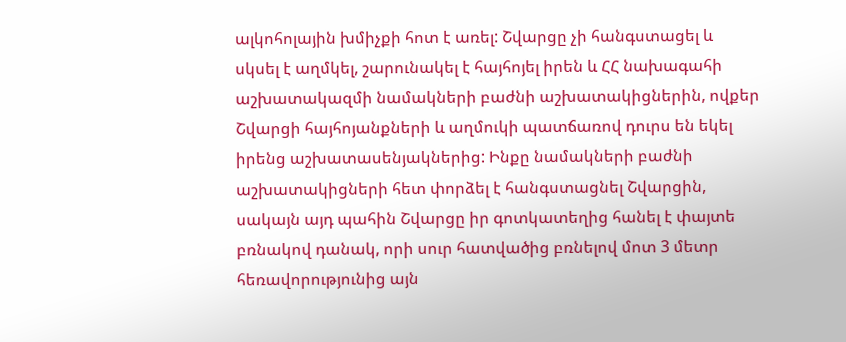ալկոհոլային խմիչքի հոտ է առել: Շվարցը չի հանգստացել և սկսել է աղմկել, շարունակել է հայհոյել իրեն և ՀՀ նախագահի աշխատակազմի նամակների բաժնի աշխատակիցներին, ովքեր Շվարցի հայհոյանքների և աղմուկի պատճառով դուրս են եկել իրենց աշխատասենյակներից: Ինքը նամակների բաժնի աշխատակիցների հետ փորձել է հանգստացնել Շվարցին, սակայն այդ պահին Շվարցը իր գոտկատեղից հանել է փայտե բռնակով դանակ, որի սուր հատվածից բռնելով մոտ 3 մետր հեռավորությունից այն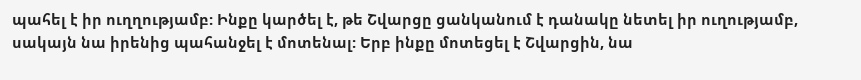պահել է իր ուղղությամբ: Ինքը կարծել է, թե Շվարցը ցանկանում է դանակը նետել իր ուղությամբ, սակայն նա իրենից պահանջել է մոտենալ: Երբ ինքը մոտեցել է Շվարցին, նա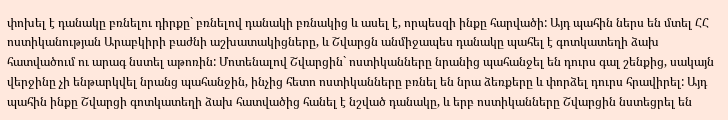փոխել է դանակը բռնելու դիրքը` բռնելով դանակի բռնակից և ասել է, որպեսզի ինքը հարվածի: Այդ պահին ներս են մտել ՀՀ ոստիկանության Արաբկիրի բաժնի աշխատակիցները, և Շվարցն անմիջապես դանակը պահել է գոտկատեղի ձախ հատվածում ու արագ նստել աթոռին: Մոտենալով Շվարցին` ոստիկանները նրանից պահանջել են դուրս գալ շենքից, սակայն վերջինը չի ենթարկվել նրանց պահանջին, ինչից հետո ոստիկանները բռնել են նրա ձեռքերը և փորձել դուրս հրավիրել: Այդ պահին ինքը Շվարցի գոտկատեղի ձախ հատվածից հանել է նշված դանակը, և երբ ոստիկանները Շվարցին նստեցրել են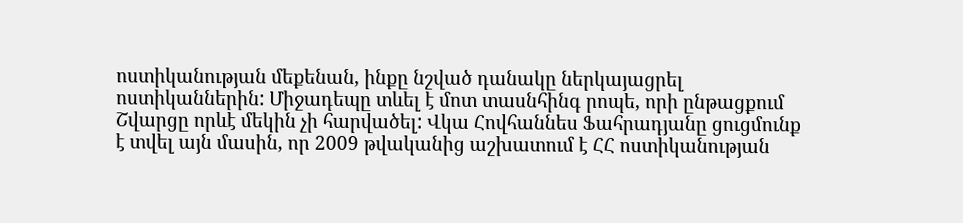ոստիկանության մեքենան, ինքը նշված դանակը ներկայացրել ոստիկաններին: Միջադեպը տևել է մոտ տասնհինգ րոպե, որի ընթացքում Շվարցը որևէ մեկին չի հարվածել: Վկա Հովհաննես Ֆահրադյանը ցուցմունք է տվել այն մասին, որ 2009 թվականից աշխատում է ՀՀ ոստիկանության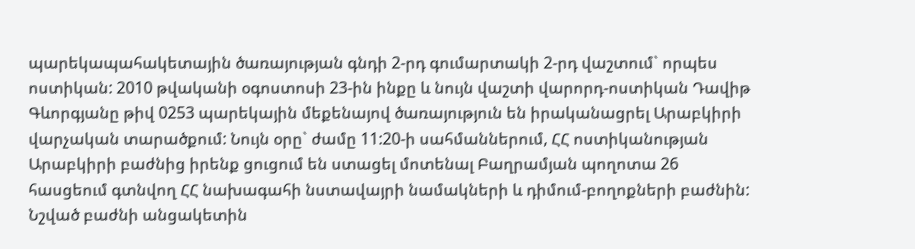պարեկապահակետային ծառայության գնդի 2-րդ գումարտակի 2-րդ վաշտում` որպես ոստիկան: 2010 թվականի օգոստոսի 23-ին ինքը և նույն վաշտի վարորդ-ոստիկան Դավիթ Գևորգյանը թիվ 0253 պարեկային մեքենայով ծառայություն են իրականացրել Արաբկիրի վարչական տարածքում: Նույն օրը` ժամը 11:20-ի սահմաններում, ՀՀ ոստիկանության Արաբկիրի բաժնից իրենք ցուցում են ստացել մոտենալ Բաղրամյան պողոտա 26 հասցեում գտնվող ՀՀ նախագահի նստավայրի նամակների և դիմում-բողոքների բաժնին: Նշված բաժնի անցակետին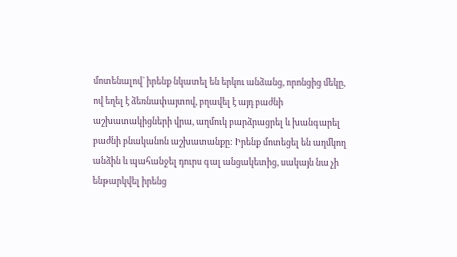մոտենալով` իրենք նկատել են երկու անձանց, որոնցից մեկը, ով եղել է ձեռնափայտով, բղավել է այդ բաժնի աշխատակիցների վրա, աղմուկ բարձրացրել և խանգարել բաժնի բնականոն աշխատանքը: Իրենք մոտեցել են աղմկող անձին և պահանջել դուրս գալ անցակետից, սակայն նա չի ենթարկվել իրենց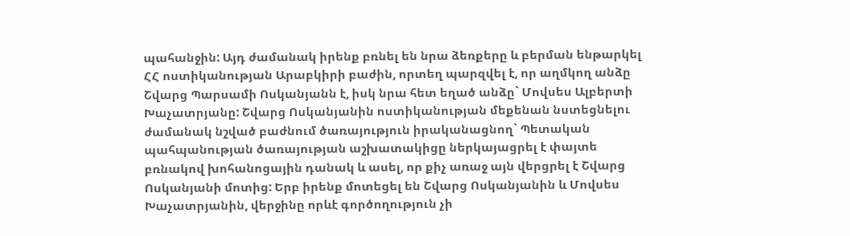պահանջին: Այդ ժամանակ իրենք բռնել են նրա ձեռքերը և բերման ենթարկել ՀՀ ոստիկանության Արաբկիրի բաժին, որտեղ պարզվել է, որ աղմկող անձը Շվարց Պարսամի Ոսկանյանն է, իսկ նրա հետ եղած անձը` Մովսես Ալբերտի Խաչատրյանը: Շվարց Ոսկանյանին ոստիկանության մեքենան նստեցնելու ժամանակ նշված բաժնում ծառայություն իրականացնող` Պետական պահպանության ծառայության աշխատակիցը ներկայացրել է փայտե բռնակով խոհանոցային դանակ և ասել, որ քիչ առաջ այն վերցրել է Շվարց Ոսկանյանի մոտից: Երբ իրենք մոտեցել են Շվարց Ոսկանյանին և Մովսես Խաչատրյանին, վերջինը որևէ գործողություն չի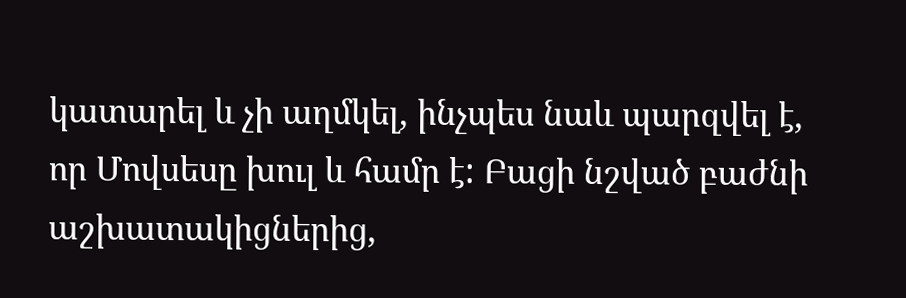կատարել և չի աղմկել, ինչպես նաև պարզվել է, որ Մովսեսը խուլ և համր է: Բացի նշված բաժնի աշխատակիցներից,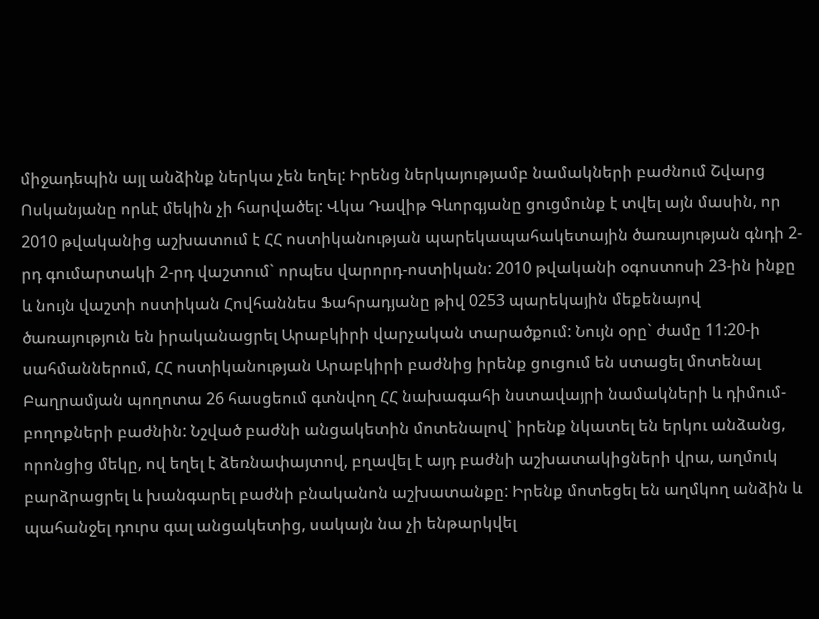միջադեպին այլ անձինք ներկա չեն եղել: Իրենց ներկայությամբ նամակների բաժնում Շվարց Ոսկանյանը որևէ մեկին չի հարվածել: Վկա Դավիթ Գևորգյանը ցուցմունք է տվել այն մասին, որ 2010 թվականից աշխատում է ՀՀ ոստիկանության պարեկապահակետային ծառայության գնդի 2-րդ գումարտակի 2-րդ վաշտում` որպես վարորդ-ոստիկան: 2010 թվականի օգոստոսի 23-ին ինքը և նույն վաշտի ոստիկան Հովհաննես Ֆահրադյանը թիվ 0253 պարեկային մեքենայով ծառայություն են իրականացրել Արաբկիրի վարչական տարածքում: Նույն օրը` ժամը 11:20-ի սահմաններում, ՀՀ ոստիկանության Արաբկիրի բաժնից իրենք ցուցում են ստացել մոտենալ Բաղրամյան պողոտա 26 հասցեում գտնվող ՀՀ նախագահի նստավայրի նամակների և դիմում-բողոքների բաժնին: Նշված բաժնի անցակետին մոտենալով` իրենք նկատել են երկու անձանց, որոնցից մեկը, ով եղել է ձեռնափայտով, բղավել է այդ բաժնի աշխատակիցների վրա, աղմուկ բարձրացրել և խանգարել բաժնի բնականոն աշխատանքը: Իրենք մոտեցել են աղմկող անձին և պահանջել դուրս գալ անցակետից, սակայն նա չի ենթարկվել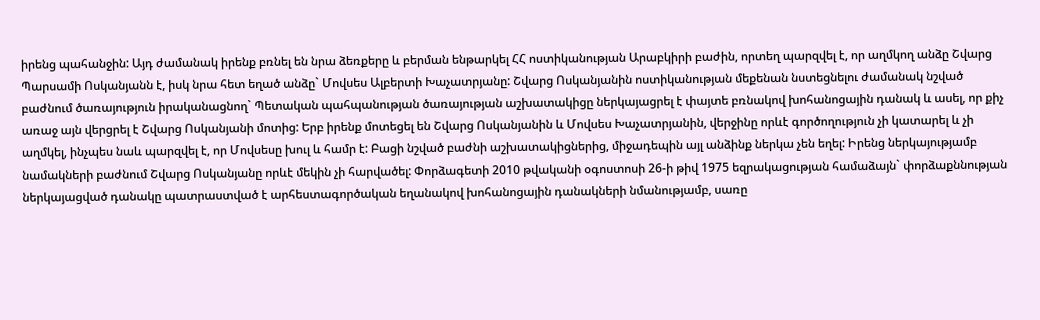իրենց պահանջին: Այդ ժամանակ իրենք բռնել են նրա ձեռքերը և բերման ենթարկել ՀՀ ոստիկանության Արաբկիրի բաժին, որտեղ պարզվել է, որ աղմկող անձը Շվարց Պարսամի Ոսկանյանն է, իսկ նրա հետ եղած անձը` Մովսես Ալբերտի Խաչատրյանը: Շվարց Ոսկանյանին ոստիկանության մեքենան նստեցնելու ժամանակ նշված բաժնում ծառայություն իրականացնող` Պետական պահպանության ծառայության աշխատակիցը ներկայացրել է փայտե բռնակով խոհանոցային դանակ և ասել, որ քիչ առաջ այն վերցրել է Շվարց Ոսկանյանի մոտից: Երբ իրենք մոտեցել են Շվարց Ոսկանյանին և Մովսես Խաչատրյանին, վերջինը որևէ գործողություն չի կատարել և չի աղմկել, ինչպես նաև պարզվել է, որ Մովսեսը խուլ և համր է: Բացի նշված բաժնի աշխատակիցներից, միջադեպին այլ անձինք ներկա չեն եղել: Իրենց ներկայությամբ նամակների բաժնում Շվարց Ոսկանյանը որևէ մեկին չի հարվածել: Փորձագետի 2010 թվականի օգոստոսի 26-ի թիվ 1975 եզրակացության համաձայն` փորձաքննության ներկայացված դանակը պատրաստված է արհեստագործական եղանակով խոհանոցային դանակների նմանությամբ, սառը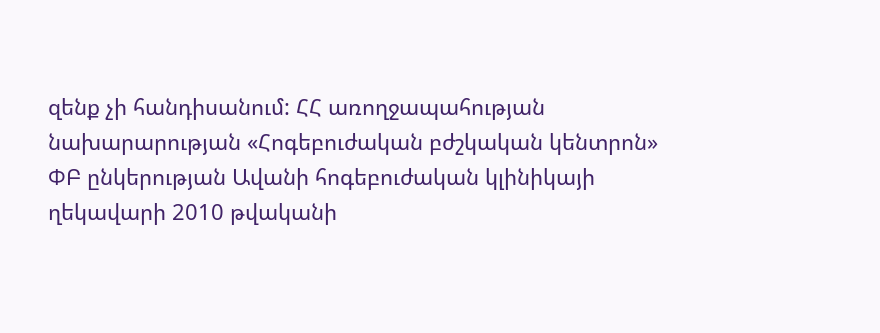զենք չի հանդիսանում: ՀՀ առողջապահության նախարարության «Հոգեբուժական բժշկական կենտրոն» ՓԲ ընկերության Ավանի հոգեբուժական կլինիկայի ղեկավարի 2010 թվականի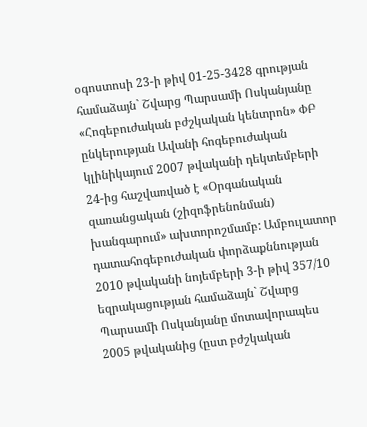օգոստոսի 23-ի թիվ 01-25-3428 գրության համաձայն` Շվարց Պարսամի Ոսկանյանը «Հոգեբուժական բժշկական կենտրոն» ՓԲ ընկերության Ավանի հոգեբուժական կլինիկայում 2007 թվականի դեկտեմբերի 24-ից հաշվառված է «Օրգանական զառանցական (շիզոֆրենոնման) խանգարում» ախտորոշմամբ: Ամբուլատոր դատահոգեբուժական փորձաքննության 2010 թվականի նոյեմբերի 3-ի թիվ 357/10 եզրակացության համաձայն` Շվարց Պարսամի Ոսկանյանը մոտավորապես 2005 թվականից (ըստ բժշկական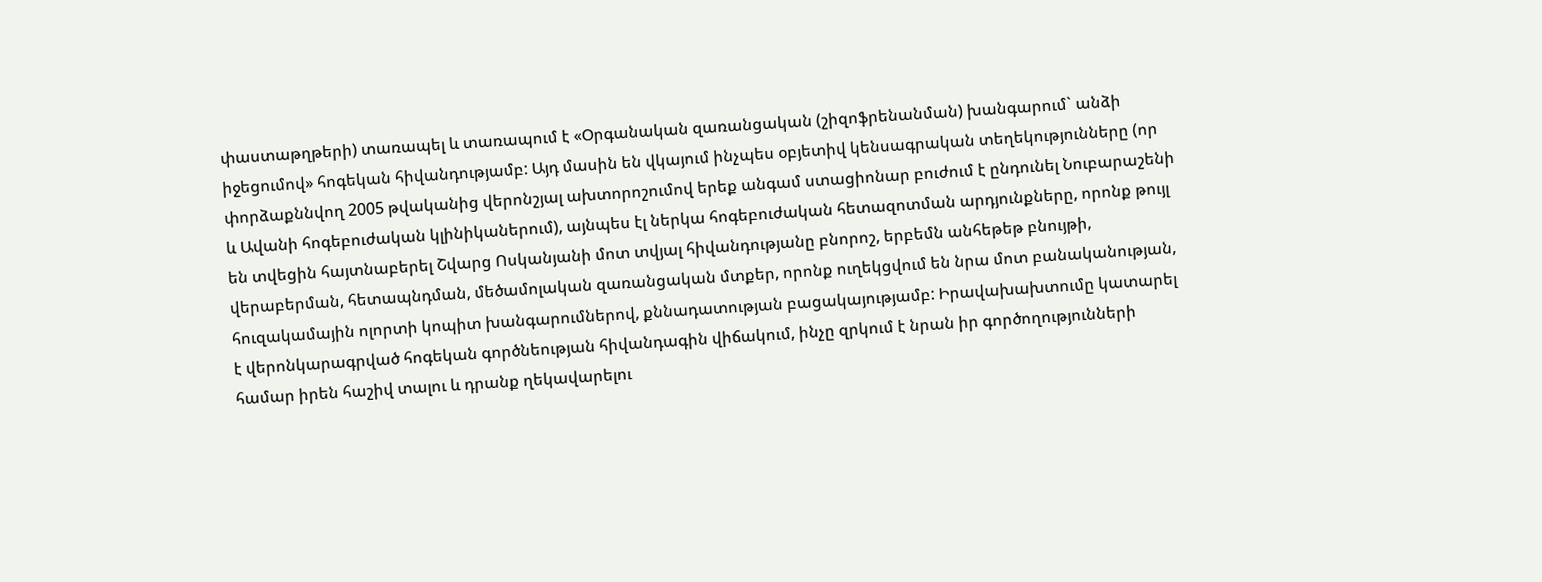փաստաթղթերի) տառապել և տառապում է «Օրգանական զառանցական (շիզոֆրենանման) խանգարում` անձի իջեցումով» հոգեկան հիվանդությամբ: Այդ մասին են վկայում ինչպես օբյետիվ կենսագրական տեղեկությունները (որ փորձաքննվող 2005 թվականից վերոնշյալ ախտորոշումով երեք անգամ ստացիոնար բուժում է ընդունել Նուբարաշենի և Ավանի հոգեբուժական կլինիկաներում), այնպես էլ ներկա հոգեբուժական հետազոտման արդյունքները, որոնք թույլ են տվեցին հայտնաբերել Շվարց Ոսկանյանի մոտ տվյալ հիվանդությանը բնորոշ, երբեմն անհեթեթ բնույթի, վերաբերման, հետապնդման, մեծամոլական զառանցական մտքեր, որոնք ուղեկցվում են նրա մոտ բանականության, հուզակամային ոլորտի կոպիտ խանգարումներով, քննադատության բացակայությամբ: Իրավախախտումը կատարել է վերոնկարագրված հոգեկան գործնեության հիվանդագին վիճակում, ինչը զրկում է նրան իր գործողությունների համար իրեն հաշիվ տալու և դրանք ղեկավարելու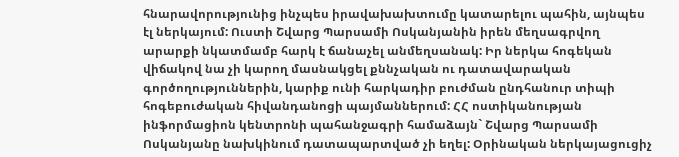հնարավորությունից ինչպես իրավախախտումը կատարելու պահին, այնպես էլ ներկայում: Ուստի Շվարց Պարսամի Ոսկանյանին իրեն մեղսագրվող արարքի նկատմամբ հարկ է ճանաչել անմեղսանակ: Իր ներկա հոգեկան վիճակով նա չի կարող մասնակցել քննչական ու դատավարական գործողություններին, կարիք ունի հարկադիր բուժման ընդհանուր տիպի հոգեբուժական հիվանդանոցի պայմաններում: ՀՀ ոստիկանության ինֆորմացիոն կենտրոնի պահանջագրի համաձայն` Շվարց Պարսամի Ոսկանյանը նախկինում դատապարտված չի եղել: Օրինական ներկայացուցիչ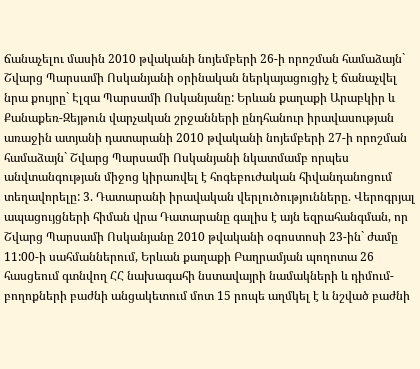ճանաչելու մասին 2010 թվականի նոյեմբերի 26-ի որոշման համաձայն` Շվարց Պարսամի Ոսկանյանի օրինական ներկայացուցիչ է ճանաչվել նրա քույրը` Էլզա Պարսամի Ոսկանյանը: Երևան քաղաքի Արաբկիր և Քանաքեռ-Զեյթուն վարչական շրջանների ընդհանուր իրավասության առաջին ատյանի դատարանի 2010 թվականի նոյեմբերի 27-ի որոշման համաձայն` Շվարց Պարսամի Ոսկանյանի նկատմամբ որպես անվտանգության միջոց կիրառվել է հոգեբուժական հիվանդանոցում տեղավորելը: 3. Դատարանի իրավական վերլուծությունները. Վերոգրյալ ապացույցների հիման վրա Դատարանը գալիս է այն եզրահանգման, որ Շվարց Պարսամի Ոսկանյանը 2010 թվականի օգոստոսի 23-ին` ժամը 11:00-ի սահմաններում, Երևան քաղաքի Բաղրամյան պողոտա 26 հասցեում գտնվող ՀՀ նախագահի նստավայրի նամակների և դիմում-բողոքների բաժնի անցակետում մոտ 15 րոպե աղմկել է և նշված բաժնի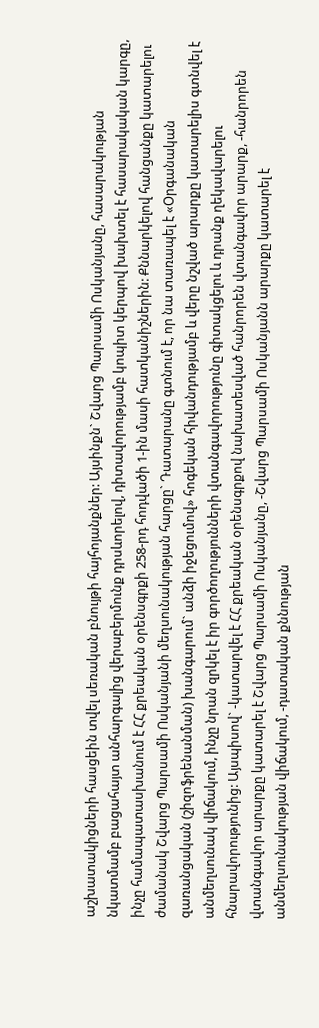աշխատակիցների հասցեին տվել սեռական բնույթի հայհոյանքներ: Այսինքն` Շվարց Պարսամի Ոսկանյանը, հասարակության նկատմամբ բացահայտ անհարգալից վերաբերմունք դրսևորելով, դիտավորությամբ կոպիտ կերպով խախտել է հասարակական կարգը, ինչը համապատասխանում է ՀՀ քրեական օրենսգրքի 258-րդ հոդվածի 1-ին մասի հատկանիշներին: Քննարկելով հանցանքը կատարելու ժամանակ Շվարց Պարսամի Ոսկանյանի մեղսունակության հարցը` Դատարանը գտնում է, որ նա տառապել է «Օրգանական զառանցական (շիզոֆրենանման) խանգարում` անձի իջեցումով» հոգեկան հիվանդությամբ և վերը նշված արարքը կատարելիս գտնվել է անմեղսունակ վիճակում, ինչը նրան զրկել է իր գործողությունների վտանգավորությունը գիտակցելու և դրանք ղեկավարելու հնարավորությունից: Այսպիսով` -կատարվել է ՀՀ քրեական օրենսգրքով նախատեսված հանրորեն վտանգավոր արարք, -հանրորեն վտանգավոր արարքը կատարել է Շվարց Պարսամի Ոսկանյանը, -Շվարց Պարսամի Ոսկանյանն արարքը կատարել է անմեղսունակության վիճակում, -դատական քննության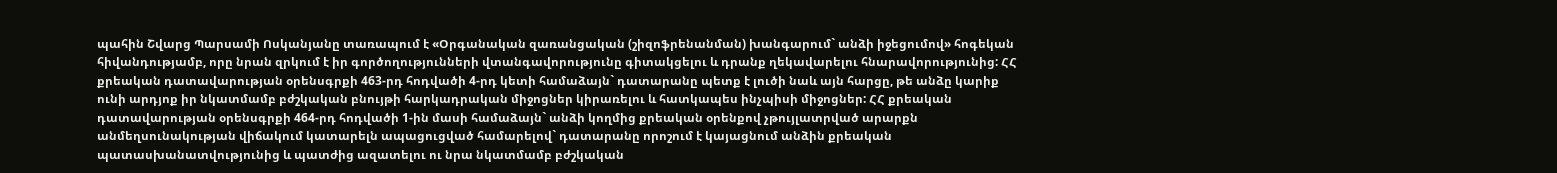պահին Շվարց Պարսամի Ոսկանյանը տառապում է «Օրգանական զառանցական (շիզոֆրենանման) խանգարում` անձի իջեցումով» հոգեկան հիվանդությամբ, որը նրան զրկում է իր գործողությունների վտանգավորությունը գիտակցելու և դրանք ղեկավարելու հնարավորությունից: ՀՀ քրեական դատավարության օրենսգրքի 463-րդ հոդվածի 4-րդ կետի համաձայն` դատարանը պետք է լուծի նաև այն հարցը, թե անձը կարիք ունի արդյոք իր նկատմամբ բժշկական բնույթի հարկադրական միջոցներ կիրառելու և հատկապես ինչպիսի միջոցներ: ՀՀ քրեական դատավարության օրենսգրքի 464-րդ հոդվածի 1-ին մասի համաձայն` անձի կողմից քրեական օրենքով չթույլատրված արարքն անմեղսունակության վիճակում կատարելն ապացուցված համարելով` դատարանը որոշում է կայացնում անձին քրեական պատասխանատվությունից և պատժից ազատելու ու նրա նկատմամբ բժշկական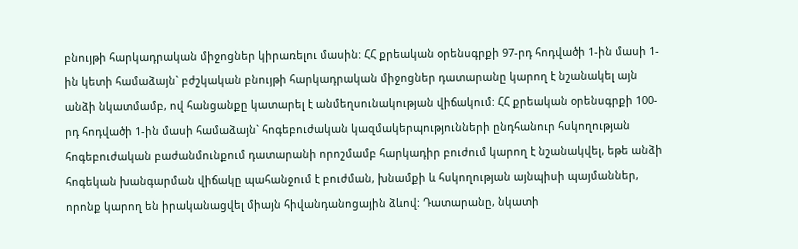բնույթի հարկադրական միջոցներ կիրառելու մասին: ՀՀ քրեական օրենսգրքի 97-րդ հոդվածի 1-ին մասի 1-ին կետի համաձայն` բժշկական բնույթի հարկադրական միջոցներ դատարանը կարող է նշանակել այն անձի նկատմամբ, ով հանցանքը կատարել է անմեղսունակության վիճակում: ՀՀ քրեական օրենսգրքի 100-րդ հոդվածի 1-ին մասի համաձայն` հոգեբուժական կազմակերպությունների ընդհանուր հսկողության հոգեբուժական բաժանմունքում դատարանի որոշմամբ հարկադիր բուժում կարող է նշանակվել, եթե անձի հոգեկան խանգարման վիճակը պահանջում է բուժման, խնամքի և հսկողության այնպիսի պայմաններ, որոնք կարող են իրականացվել միայն հիվանդանոցային ձևով: Դատարանը, նկատի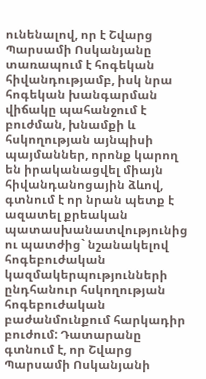ունենալով, որ է Շվարց Պարսամի Ոսկանյանը տառապում է հոգեկան հիվանդությամբ, իսկ նրա հոգեկան խանգարման վիճակը պահանջում է բուժման, խնամքի և հսկողության այնպիսի պայմաններ, որոնք կարող են իրականացվել միայն հիվանդանոցային ձևով, գտնում է որ նրան պետք է ազատել քրեական պատասխանատվությունից ու պատժից` նշանակելով հոգեբուժական կազմակերպությունների ընդհանուր հսկողության հոգեբուժական բաժանմունքում հարկադիր բուժում: Դատարանը գտնում է, որ Շվարց Պարսամի Ոսկանյանի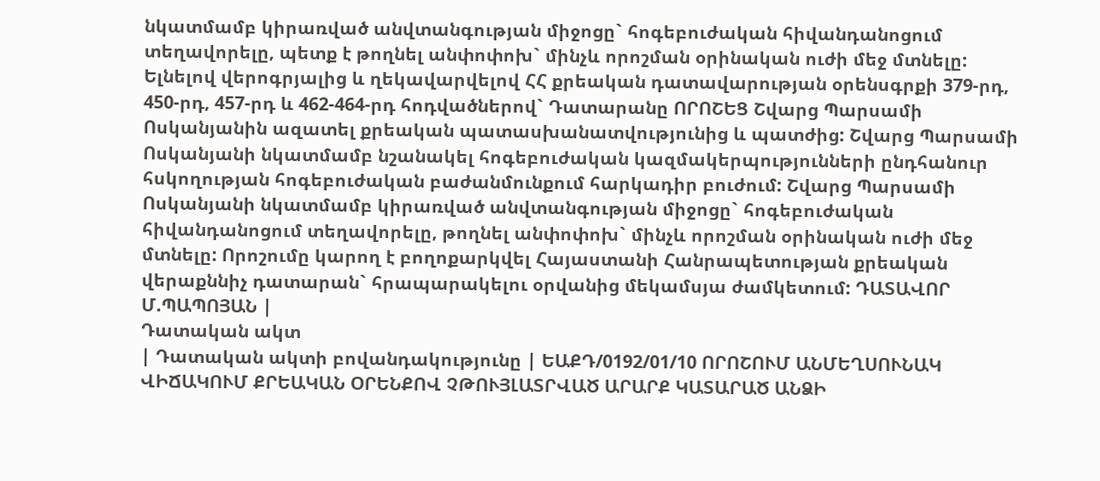նկատմամբ կիրառված անվտանգության միջոցը` հոգեբուժական հիվանդանոցում տեղավորելը, պետք է թողնել անփոփոխ` մինչև որոշման օրինական ուժի մեջ մտնելը: Ելնելով վերոգրյալից և ղեկավարվելով ՀՀ քրեական դատավարության օրենսգրքի 379-րդ, 450-րդ, 457-րդ և 462-464-րդ հոդվածներով` Դատարանը ՈՐՈՇԵՑ Շվարց Պարսամի Ոսկանյանին ազատել քրեական պատասխանատվությունից և պատժից: Շվարց Պարսամի Ոսկանյանի նկատմամբ նշանակել հոգեբուժական կազմակերպությունների ընդհանուր հսկողության հոգեբուժական բաժանմունքում հարկադիր բուժում: Շվարց Պարսամի Ոսկանյանի նկատմամբ կիրառված անվտանգության միջոցը` հոգեբուժական հիվանդանոցում տեղավորելը, թողնել անփոփոխ` մինչև որոշման օրինական ուժի մեջ մտնելը: Որոշումը կարող է բողոքարկվել Հայաստանի Հանրապետության քրեական վերաքննիչ դատարան` հրապարակելու օրվանից մեկամսյա ժամկետում: ԴԱՏԱՎՈՐ Մ.ՊԱՊՈՅԱՆ |
Դատական ակտ
| Դատական ակտի բովանդակությունը | ԵԱՔԴ/0192/01/10 ՈՐՈՇՈՒՄ ԱՆՄԵՂՍՈՒՆԱԿ ՎԻՃԱԿՈՒՄ ՔՐԵԱԿԱՆ ՕՐԵՆՔՈՎ ՉԹՈՒՅԼԱՏՐՎԱԾ ԱՐԱՐՔ ԿԱՏԱՐԱԾ ԱՆՁԻ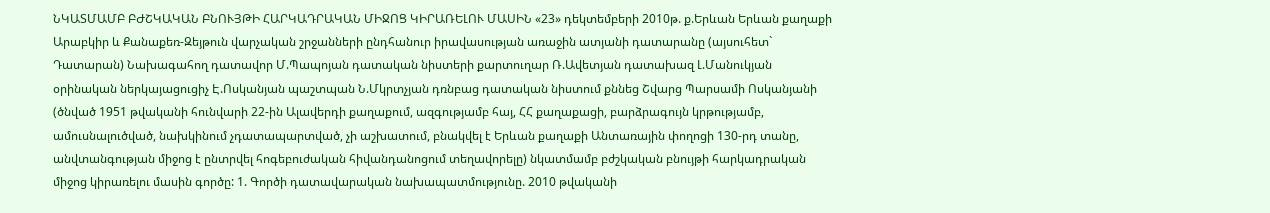ՆԿԱՏՄԱՄԲ ԲԺՇԿԱԿԱՆ ԲՆՈՒՅԹԻ ՀԱՐԿԱԴՐԱԿԱՆ ՄԻՋՈՑ ԿԻՐԱՌԵԼՈՒ ՄԱՍԻՆ «23» դեկտեմբերի 2010թ. ք.Երևան Երևան քաղաքի Արաբկիր և Քանաքեռ-Զեյթուն վարչական շրջանների ընդհանուր իրավասության առաջին ատյանի դատարանը (այսուհետ` Դատարան) Նախագահող դատավոր Մ.Պապոյան դատական նիստերի քարտուղար Ռ.Ավետյան դատախազ Լ.Մանուկյան օրինական ներկայացուցիչ Է.Ոսկանյան պաշտպան Ն.Մկրտչյան դռնբաց դատական նիստում քննեց Շվարց Պարսամի Ոսկանյանի (ծնված 1951 թվականի հունվարի 22-ին Ալավերդի քաղաքում, ազգությամբ հայ, ՀՀ քաղաքացի, բարձրագույն կրթությամբ, ամուսնալուծված, նախկինում չդատապարտված, չի աշխատում, բնակվել է Երևան քաղաքի Անտառային փողոցի 130-րդ տանը, անվտանգության միջոց է ընտրվել հոգեբուժական հիվանդանոցում տեղավորելը) նկատմամբ բժշկական բնույթի հարկադրական միջոց կիրառելու մասին գործը: 1. Գործի դատավարական նախապատմությունը. 2010 թվականի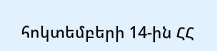հոկտեմբերի 14-ին ՀՀ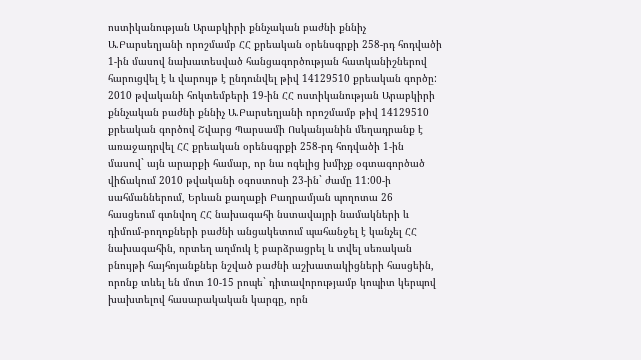ոստիկանության Արաբկիրի քննչական բաժնի քննիչ Ա.Բարսեղյանի որոշմամբ ՀՀ քրեական օրենսգրքի 258-րդ հոդվածի 1-ին մասով նախատեսված հանցագործության հատկանիշներով հարուցվել է և վարույթ է ընդունվել թիվ 14129510 քրեական գործը: 2010 թվականի հոկտեմբերի 19-ին ՀՀ ոստիկանության Արաբկիրի քննչական բաժնի քննիչ Ա.Բարսեղյանի որոշմամբ թիվ 14129510 քրեական գործով Շվարց Պարսամի Ոսկանյանին մեղադրանք է առաջադրվել ՀՀ քրեական օրենսգրքի 258-րդ հոդվածի 1-ին մասով` այն արարքի համար, որ նա ոգելից խմիչք օգտագործած վիճակում 2010 թվականի օգոստոսի 23-ին` ժամը 11:00-ի սահմաններում, Երևան քաղաքի Բաղրամյան պողոտա 26 հասցեում գտնվող ՀՀ նախագահի նստավայրի նամակների և դիմում-բողոքների բաժնի անցակետում պահանջել է կանչել ՀՀ նախագահին, որտեղ աղմուկ է բարձրացրել և տվել սեռական բնույթի հայհոյանքներ նշված բաժնի աշխատակիցների հասցեին, որոնք տևել են մոտ 10-15 րոպե` դիտավորությամբ կոպիտ կերպով խախտելով հասարակական կարգը, որն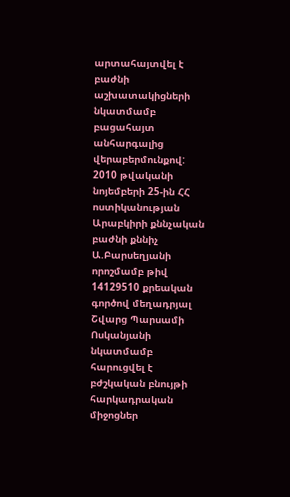արտահայտվել է բաժնի աշխատակիցների նկատմամբ բացահայտ անհարգալից վերաբերմունքով: 2010 թվականի նոյեմբերի 25-ին ՀՀ ոստիկանության Արաբկիրի քննչական բաժնի քննիչ Ա.Բարսեղյանի որոշմամբ թիվ 14129510 քրեական գործով մեղադրյալ Շվարց Պարսամի Ոսկանյանի նկատմամբ հարուցվել է բժշկական բնույթի հարկադրական միջոցներ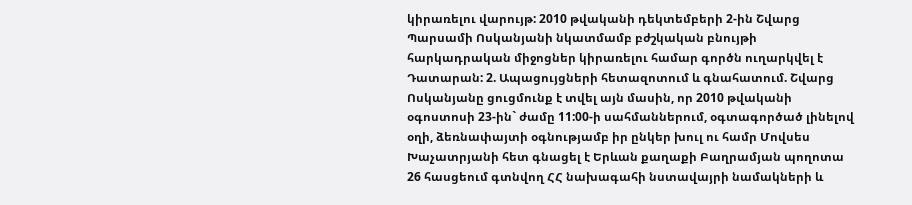կիրառելու վարույթ: 2010 թվականի դեկտեմբերի 2-ին Շվարց Պարսամի Ոսկանյանի նկատմամբ բժշկական բնույթի հարկադրական միջոցներ կիրառելու համար գործն ուղարկվել է Դատարան: 2. Ապացույցների հետազոտում և գնահատում. Շվարց Ոսկանյանը ցուցմունք է տվել այն մասին, որ 2010 թվականի օգոստոսի 23-ին` ժամը 11:00-ի սահմաններում, օգտագործած լինելով օղի, ձեռնափայտի օգնությամբ իր ընկեր խուլ ու համր Մովսես Խաչատրյանի հետ գնացել է Երևան քաղաքի Բաղրամյան պողոտա 26 հասցեում գտնվող ՀՀ նախագահի նստավայրի նամակների և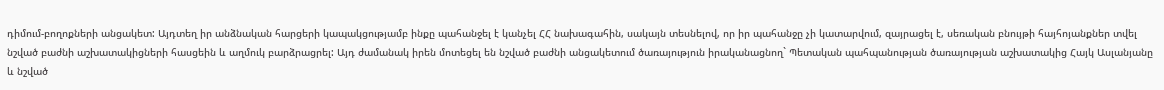դիմում-բողոքների անցակետ: Այդտեղ իր անձնական հարցերի կապակցությամբ ինքը պահանջել է կանչել ՀՀ նախագահին, սակայն տեսնելով, որ իր պահանջը չի կատարվում, զայրացել է, սեռական բնույթի հայհոյանքներ տվել նշված բաժնի աշխատակիցների հասցեին և աղմուկ բարձրացրել: Այդ ժամանակ իրեն մոտեցել են նշված բաժնի անցակետում ծառայություն իրականացնող` Պետական պահպանության ծառայության աշխատակից Հայկ Ասլանյանը և նշված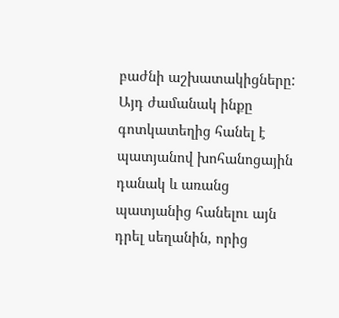բաժնի աշխատակիցները: Այդ ժամանակ ինքը գոտկատեղից հանել է պատյանով խոհանոցային դանակ և առանց պատյանից հանելու այն դրել սեղանին, որից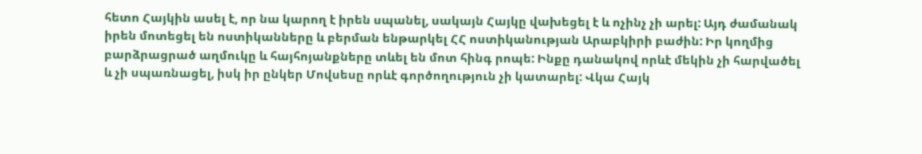հետո Հայկին ասել է, որ նա կարող է իրեն սպանել, սակայն Հայկը վախեցել է և ոչինչ չի արել: Այդ ժամանակ իրեն մոտեցել են ոստիկանները և բերման ենթարկել ՀՀ ոստիկանության Արաբկիրի բաժին: Իր կողմից բարձրացրած աղմուկը և հայհոյանքները տևել են մոտ հինգ րոպե: Ինքը դանակով որևէ մեկին չի հարվածել և չի սպառնացել, իսկ իր ընկեր Մովսեսը որևէ գործողություն չի կատարել: Վկա Հայկ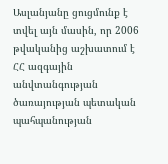Ասլանյանը ցուցմունք է տվել այն մասին, որ 2006 թվականից աշխատում է ՀՀ ազգային անվտանգության ծառայության պետական պահպանության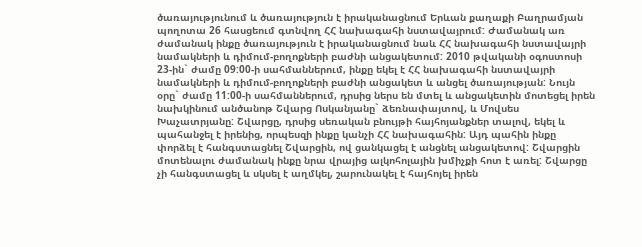ծառայությունում և ծառայություն է իրականացնում Երևան քաղաքի Բաղրամյան պողոտա 26 հասցեում գտնվող ՀՀ նախագահի նստավայրում: Ժամանակ առ ժամանակ ինքը ծառայություն է իրականացնում նաև ՀՀ նախագահի նստավայրի նամակների և դիմում-բողոքների բաժնի անցակետում: 2010 թվականի օգոստոսի 23-ին` ժամը 09:00-ի սահմաններում, ինքը եկել է ՀՀ նախագահի նստավայրի նամակների և դիմում-բողոքների բաժնի անցակետ և անցել ծառայության: Նույն օրը` ժամը 11:00-ի սահմաններում, դրսից ներս են մտել և անցակետին մոտեցել իրեն նախկինում անծանոթ Շվարց Ոսկանյանը` ձեռնափայտով, և Մովսես Խաչատրյանը: Շվարցը, դրսից սեռական բնույթի հայհոյանքներ տալով, եկել և պահանջել է իրենից, որպեսզի ինքը կանչի ՀՀ նախագահին: Այդ պահին ինքը փորձել է հանգստացնել Շվարցին, ով ցանկացել է անցնել անցակետով: Շվարցին մոտենալու ժամանակ ինքը նրա վրայից ալկոհոլային խմիչքի հոտ է առել: Շվարցը չի հանգստացել և սկսել է աղմկել, շարունակել է հայհոյել իրեն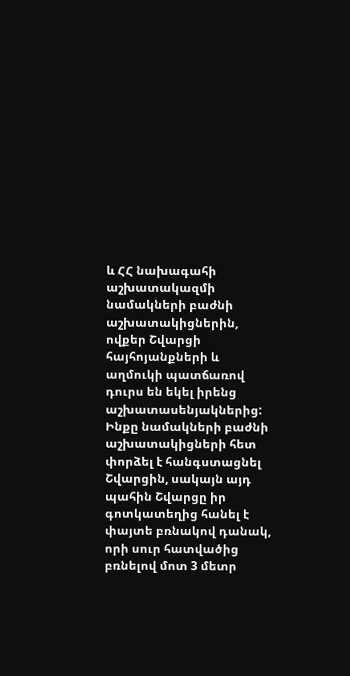և ՀՀ նախագահի աշխատակազմի նամակների բաժնի աշխատակիցներին, ովքեր Շվարցի հայհոյանքների և աղմուկի պատճառով դուրս են եկել իրենց աշխատասենյակներից: Ինքը նամակների բաժնի աշխատակիցների հետ փորձել է հանգստացնել Շվարցին, սակայն այդ պահին Շվարցը իր գոտկատեղից հանել է փայտե բռնակով դանակ, որի սուր հատվածից բռնելով մոտ 3 մետր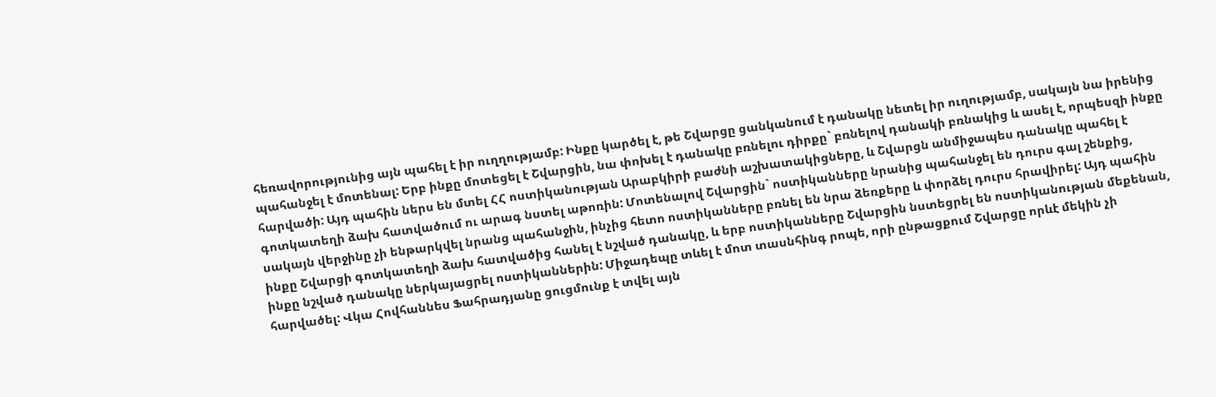հեռավորությունից այն պահել է իր ուղղությամբ: Ինքը կարծել է, թե Շվարցը ցանկանում է դանակը նետել իր ուղությամբ, սակայն նա իրենից պահանջել է մոտենալ: Երբ ինքը մոտեցել է Շվարցին, նա փոխել է դանակը բռնելու դիրքը` բռնելով դանակի բռնակից և ասել է, որպեսզի ինքը հարվածի: Այդ պահին ներս են մտել ՀՀ ոստիկանության Արաբկիրի բաժնի աշխատակիցները, և Շվարցն անմիջապես դանակը պահել է գոտկատեղի ձախ հատվածում ու արագ նստել աթոռին: Մոտենալով Շվարցին` ոստիկանները նրանից պահանջել են դուրս գալ շենքից, սակայն վերջինը չի ենթարկվել նրանց պահանջին, ինչից հետո ոստիկանները բռնել են նրա ձեռքերը և փորձել դուրս հրավիրել: Այդ պահին ինքը Շվարցի գոտկատեղի ձախ հատվածից հանել է նշված դանակը, և երբ ոստիկանները Շվարցին նստեցրել են ոստիկանության մեքենան, ինքը նշված դանակը ներկայացրել ոստիկաններին: Միջադեպը տևել է մոտ տասնհինգ րոպե, որի ընթացքում Շվարցը որևէ մեկին չի հարվածել: Վկա Հովհաննես Ֆահրադյանը ցուցմունք է տվել այն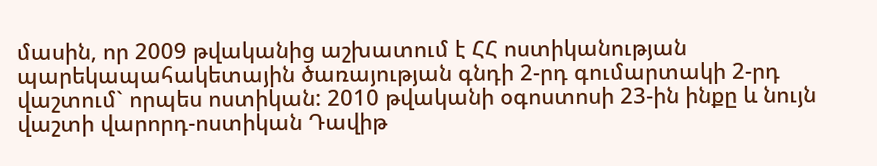մասին, որ 2009 թվականից աշխատում է ՀՀ ոստիկանության պարեկապահակետային ծառայության գնդի 2-րդ գումարտակի 2-րդ վաշտում` որպես ոստիկան: 2010 թվականի օգոստոսի 23-ին ինքը և նույն վաշտի վարորդ-ոստիկան Դավիթ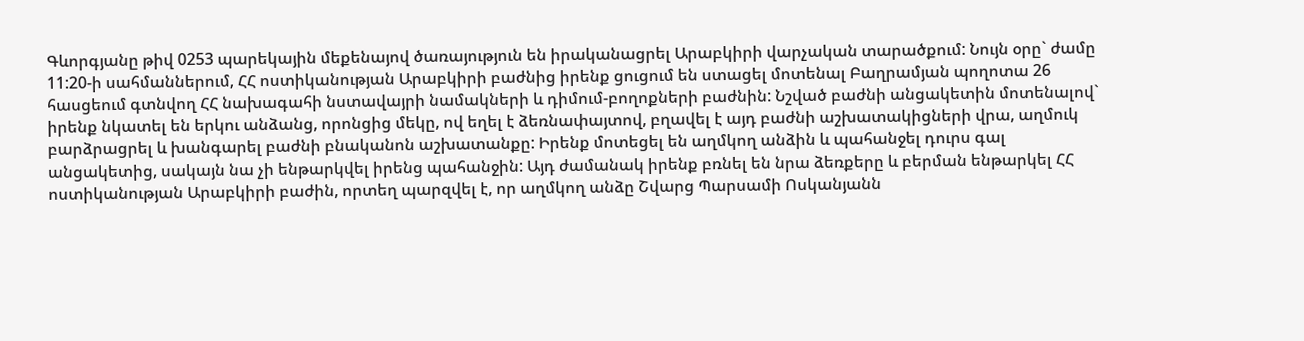Գևորգյանը թիվ 0253 պարեկային մեքենայով ծառայություն են իրականացրել Արաբկիրի վարչական տարածքում: Նույն օրը` ժամը 11:20-ի սահմաններում, ՀՀ ոստիկանության Արաբկիրի բաժնից իրենք ցուցում են ստացել մոտենալ Բաղրամյան պողոտա 26 հասցեում գտնվող ՀՀ նախագահի նստավայրի նամակների և դիմում-բողոքների բաժնին: Նշված բաժնի անցակետին մոտենալով` իրենք նկատել են երկու անձանց, որոնցից մեկը, ով եղել է ձեռնափայտով, բղավել է այդ բաժնի աշխատակիցների վրա, աղմուկ բարձրացրել և խանգարել բաժնի բնականոն աշխատանքը: Իրենք մոտեցել են աղմկող անձին և պահանջել դուրս գալ անցակետից, սակայն նա չի ենթարկվել իրենց պահանջին: Այդ ժամանակ իրենք բռնել են նրա ձեռքերը և բերման ենթարկել ՀՀ ոստիկանության Արաբկիրի բաժին, որտեղ պարզվել է, որ աղմկող անձը Շվարց Պարսամի Ոսկանյանն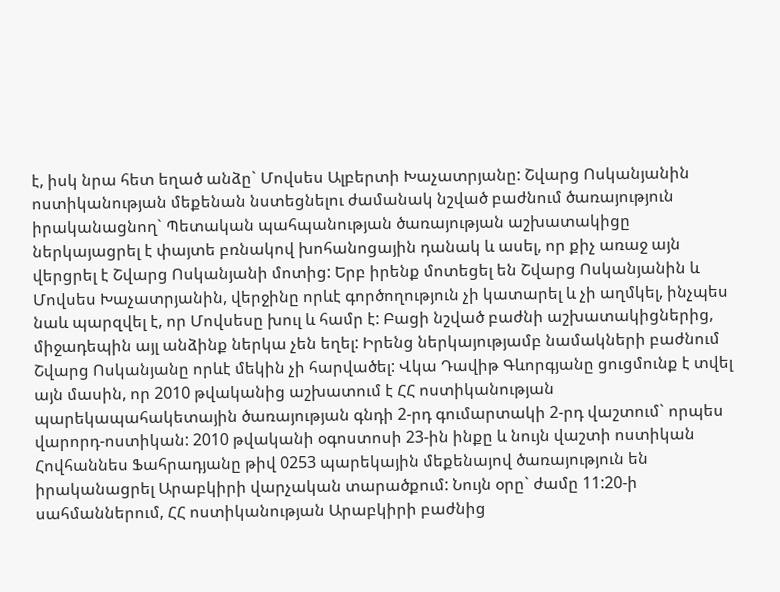է, իսկ նրա հետ եղած անձը` Մովսես Ալբերտի Խաչատրյանը: Շվարց Ոսկանյանին ոստիկանության մեքենան նստեցնելու ժամանակ նշված բաժնում ծառայություն իրականացնող` Պետական պահպանության ծառայության աշխատակիցը ներկայացրել է փայտե բռնակով խոհանոցային դանակ և ասել, որ քիչ առաջ այն վերցրել է Շվարց Ոսկանյանի մոտից: Երբ իրենք մոտեցել են Շվարց Ոսկանյանին և Մովսես Խաչատրյանին, վերջինը որևէ գործողություն չի կատարել և չի աղմկել, ինչպես նաև պարզվել է, որ Մովսեսը խուլ և համր է: Բացի նշված բաժնի աշխատակիցներից, միջադեպին այլ անձինք ներկա չեն եղել: Իրենց ներկայությամբ նամակների բաժնում Շվարց Ոսկանյանը որևէ մեկին չի հարվածել: Վկա Դավիթ Գևորգյանը ցուցմունք է տվել այն մասին, որ 2010 թվականից աշխատում է ՀՀ ոստիկանության պարեկապահակետային ծառայության գնդի 2-րդ գումարտակի 2-րդ վաշտում` որպես վարորդ-ոստիկան: 2010 թվականի օգոստոսի 23-ին ինքը և նույն վաշտի ոստիկան Հովհաննես Ֆահրադյանը թիվ 0253 պարեկային մեքենայով ծառայություն են իրականացրել Արաբկիրի վարչական տարածքում: Նույն օրը` ժամը 11:20-ի սահմաններում, ՀՀ ոստիկանության Արաբկիրի բաժնից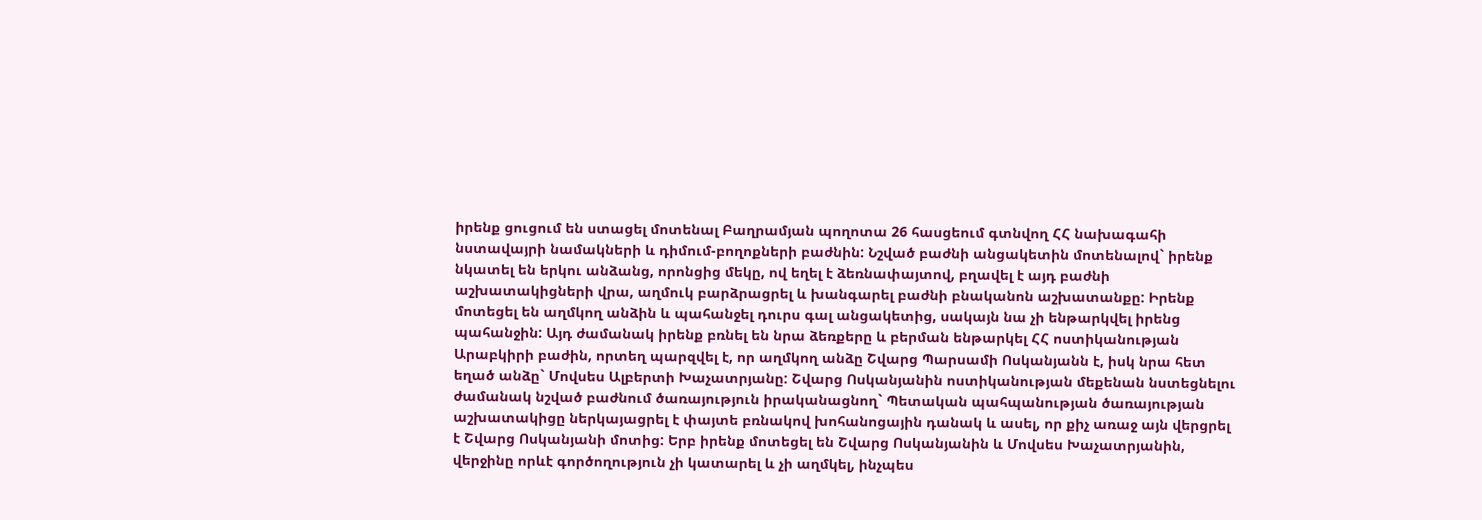իրենք ցուցում են ստացել մոտենալ Բաղրամյան պողոտա 26 հասցեում գտնվող ՀՀ նախագահի նստավայրի նամակների և դիմում-բողոքների բաժնին: Նշված բաժնի անցակետին մոտենալով` իրենք նկատել են երկու անձանց, որոնցից մեկը, ով եղել է ձեռնափայտով, բղավել է այդ բաժնի աշխատակիցների վրա, աղմուկ բարձրացրել և խանգարել բաժնի բնականոն աշխատանքը: Իրենք մոտեցել են աղմկող անձին և պահանջել դուրս գալ անցակետից, սակայն նա չի ենթարկվել իրենց պահանջին: Այդ ժամանակ իրենք բռնել են նրա ձեռքերը և բերման ենթարկել ՀՀ ոստիկանության Արաբկիրի բաժին, որտեղ պարզվել է, որ աղմկող անձը Շվարց Պարսամի Ոսկանյանն է, իսկ նրա հետ եղած անձը` Մովսես Ալբերտի Խաչատրյանը: Շվարց Ոսկանյանին ոստիկանության մեքենան նստեցնելու ժամանակ նշված բաժնում ծառայություն իրականացնող` Պետական պահպանության ծառայության աշխատակիցը ներկայացրել է փայտե բռնակով խոհանոցային դանակ և ասել, որ քիչ առաջ այն վերցրել է Շվարց Ոսկանյանի մոտից: Երբ իրենք մոտեցել են Շվարց Ոսկանյանին և Մովսես Խաչատրյանին, վերջինը որևէ գործողություն չի կատարել և չի աղմկել, ինչպես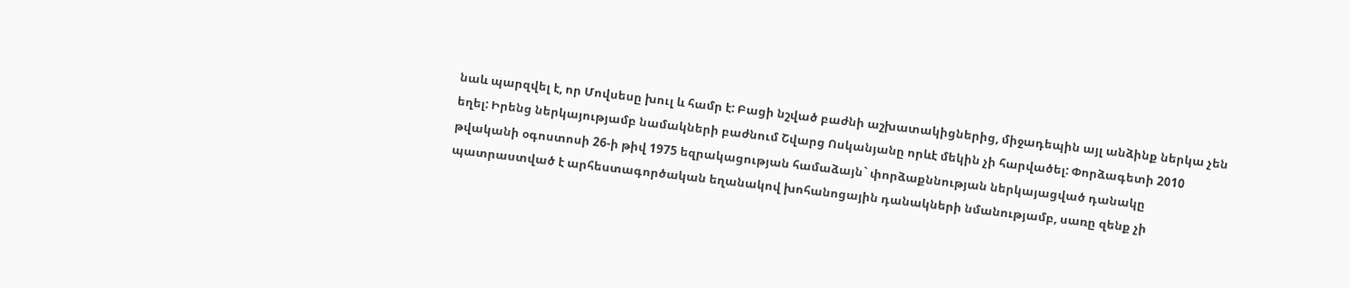նաև պարզվել է, որ Մովսեսը խուլ և համր է: Բացի նշված բաժնի աշխատակիցներից, միջադեպին այլ անձինք ներկա չեն եղել: Իրենց ներկայությամբ նամակների բաժնում Շվարց Ոսկանյանը որևէ մեկին չի հարվածել: Փորձագետի 2010 թվականի օգոստոսի 26-ի թիվ 1975 եզրակացության համաձայն` փորձաքննության ներկայացված դանակը պատրաստված է արհեստագործական եղանակով խոհանոցային դանակների նմանությամբ, սառը զենք չի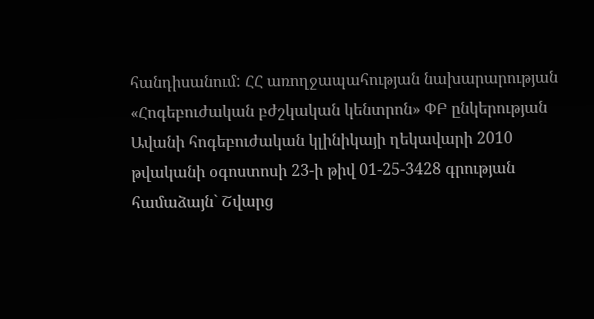հանդիսանում: ՀՀ առողջապահության նախարարության «Հոգեբուժական բժշկական կենտրոն» ՓԲ ընկերության Ավանի հոգեբուժական կլինիկայի ղեկավարի 2010 թվականի օգոստոսի 23-ի թիվ 01-25-3428 գրության համաձայն` Շվարց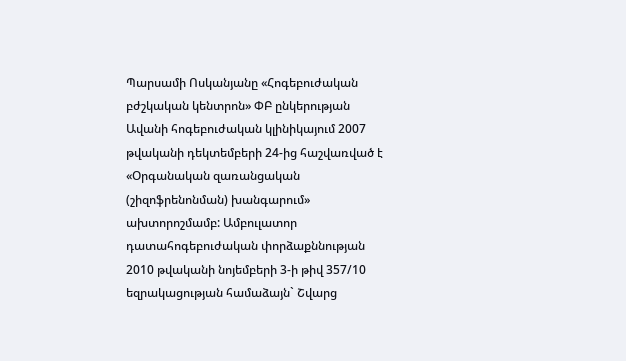Պարսամի Ոսկանյանը «Հոգեբուժական բժշկական կենտրոն» ՓԲ ընկերության Ավանի հոգեբուժական կլինիկայում 2007 թվականի դեկտեմբերի 24-ից հաշվառված է «Օրգանական զառանցական (շիզոֆրենոնման) խանգարում» ախտորոշմամբ: Ամբուլատոր դատահոգեբուժական փորձաքննության 2010 թվականի նոյեմբերի 3-ի թիվ 357/10 եզրակացության համաձայն` Շվարց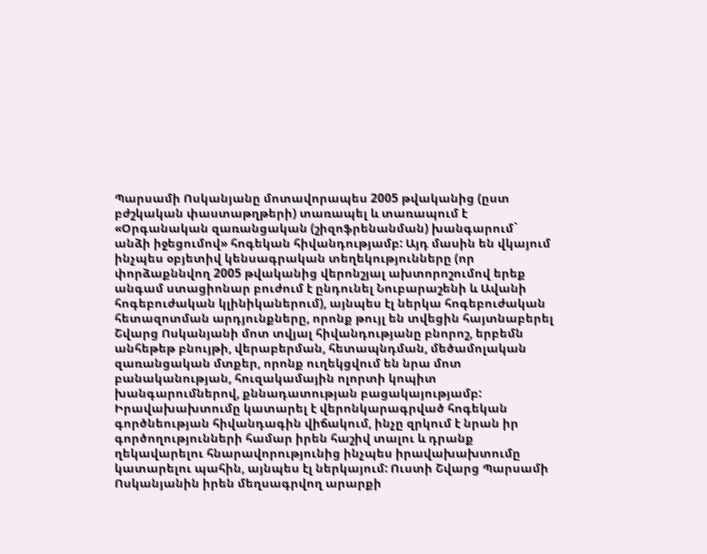Պարսամի Ոսկանյանը մոտավորապես 2005 թվականից (ըստ բժշկական փաստաթղթերի) տառապել և տառապում է «Օրգանական զառանցական (շիզոֆրենանման) խանգարում` անձի իջեցումով» հոգեկան հիվանդությամբ: Այդ մասին են վկայում ինչպես օբյետիվ կենսագրական տեղեկությունները (որ փորձաքննվող 2005 թվականից վերոնշյալ ախտորոշումով երեք անգամ ստացիոնար բուժում է ընդունել Նուբարաշենի և Ավանի հոգեբուժական կլինիկաներում), այնպես էլ ներկա հոգեբուժական հետազոտման արդյունքները, որոնք թույլ են տվեցին հայտնաբերել Շվարց Ոսկանյանի մոտ տվյալ հիվանդությանը բնորոշ, երբեմն անհեթեթ բնույթի, վերաբերման, հետապնդման, մեծամոլական զառանցական մտքեր, որոնք ուղեկցվում են նրա մոտ բանականության, հուզակամային ոլորտի կոպիտ խանգարումներով, քննադատության բացակայությամբ: Իրավախախտումը կատարել է վերոնկարագրված հոգեկան գործնեության հիվանդագին վիճակում, ինչը զրկում է նրան իր գործողությունների համար իրեն հաշիվ տալու և դրանք ղեկավարելու հնարավորությունից ինչպես իրավախախտումը կատարելու պահին, այնպես էլ ներկայում: Ուստի Շվարց Պարսամի Ոսկանյանին իրեն մեղսագրվող արարքի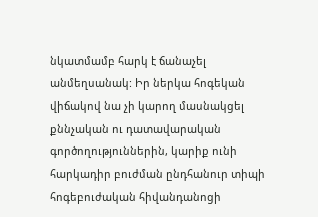նկատմամբ հարկ է ճանաչել անմեղսանակ: Իր ներկա հոգեկան վիճակով նա չի կարող մասնակցել քննչական ու դատավարական գործողություններին, կարիք ունի հարկադիր բուժման ընդհանուր տիպի հոգեբուժական հիվանդանոցի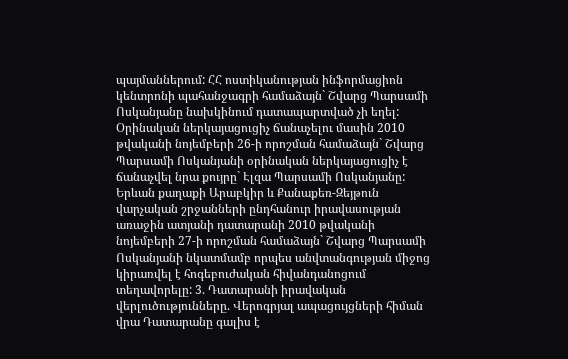պայմաններում: ՀՀ ոստիկանության ինֆորմացիոն կենտրոնի պահանջագրի համաձայն` Շվարց Պարսամի Ոսկանյանը նախկինում դատապարտված չի եղել: Օրինական ներկայացուցիչ ճանաչելու մասին 2010 թվականի նոյեմբերի 26-ի որոշման համաձայն` Շվարց Պարսամի Ոսկանյանի օրինական ներկայացուցիչ է ճանաչվել նրա քույրը` Էլզա Պարսամի Ոսկանյանը: Երևան քաղաքի Արաբկիր և Քանաքեռ-Զեյթուն վարչական շրջանների ընդհանուր իրավասության առաջին ատյանի դատարանի 2010 թվականի նոյեմբերի 27-ի որոշման համաձայն` Շվարց Պարսամի Ոսկանյանի նկատմամբ որպես անվտանգության միջոց կիրառվել է հոգեբուժական հիվանդանոցում տեղավորելը: 3. Դատարանի իրավական վերլուծությունները. Վերոգրյալ ապացույցների հիման վրա Դատարանը գալիս է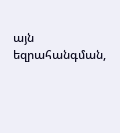այն եզրահանգման,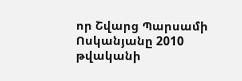որ Շվարց Պարսամի Ոսկանյանը 2010 թվականի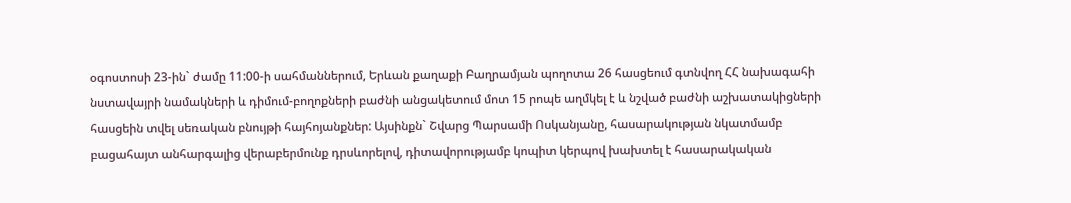օգոստոսի 23-ին` ժամը 11:00-ի սահմաններում, Երևան քաղաքի Բաղրամյան պողոտա 26 հասցեում գտնվող ՀՀ նախագահի նստավայրի նամակների և դիմում-բողոքների բաժնի անցակետում մոտ 15 րոպե աղմկել է և նշված բաժնի աշխատակիցների հասցեին տվել սեռական բնույթի հայհոյանքներ: Այսինքն` Շվարց Պարսամի Ոսկանյանը, հասարակության նկատմամբ բացահայտ անհարգալից վերաբերմունք դրսևորելով, դիտավորությամբ կոպիտ կերպով խախտել է հասարակական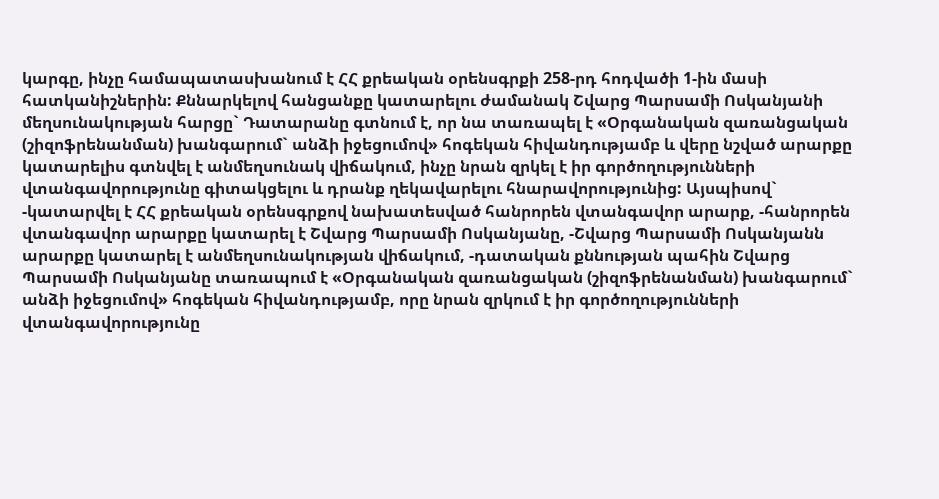կարգը, ինչը համապատասխանում է ՀՀ քրեական օրենսգրքի 258-րդ հոդվածի 1-ին մասի հատկանիշներին: Քննարկելով հանցանքը կատարելու ժամանակ Շվարց Պարսամի Ոսկանյանի մեղսունակության հարցը` Դատարանը գտնում է, որ նա տառապել է «Օրգանական զառանցական (շիզոֆրենանման) խանգարում` անձի իջեցումով» հոգեկան հիվանդությամբ և վերը նշված արարքը կատարելիս գտնվել է անմեղսունակ վիճակում, ինչը նրան զրկել է իր գործողությունների վտանգավորությունը գիտակցելու և դրանք ղեկավարելու հնարավորությունից: Այսպիսով` -կատարվել է ՀՀ քրեական օրենսգրքով նախատեսված հանրորեն վտանգավոր արարք, -հանրորեն վտանգավոր արարքը կատարել է Շվարց Պարսամի Ոսկանյանը, -Շվարց Պարսամի Ոսկանյանն արարքը կատարել է անմեղսունակության վիճակում, -դատական քննության պահին Շվարց Պարսամի Ոսկանյանը տառապում է «Օրգանական զառանցական (շիզոֆրենանման) խանգարում` անձի իջեցումով» հոգեկան հիվանդությամբ, որը նրան զրկում է իր գործողությունների վտանգավորությունը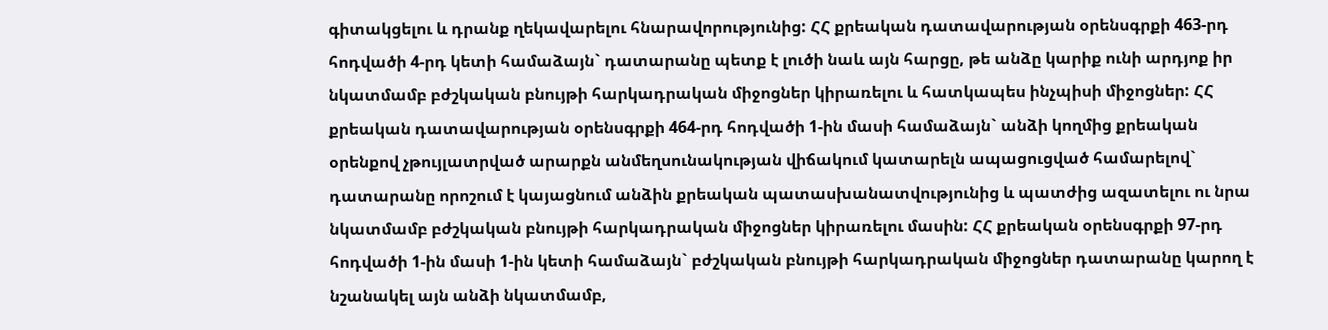գիտակցելու և դրանք ղեկավարելու հնարավորությունից: ՀՀ քրեական դատավարության օրենսգրքի 463-րդ հոդվածի 4-րդ կետի համաձայն` դատարանը պետք է լուծի նաև այն հարցը, թե անձը կարիք ունի արդյոք իր նկատմամբ բժշկական բնույթի հարկադրական միջոցներ կիրառելու և հատկապես ինչպիսի միջոցներ: ՀՀ քրեական դատավարության օրենսգրքի 464-րդ հոդվածի 1-ին մասի համաձայն` անձի կողմից քրեական օրենքով չթույլատրված արարքն անմեղսունակության վիճակում կատարելն ապացուցված համարելով` դատարանը որոշում է կայացնում անձին քրեական պատասխանատվությունից և պատժից ազատելու ու նրա նկատմամբ բժշկական բնույթի հարկադրական միջոցներ կիրառելու մասին: ՀՀ քրեական օրենսգրքի 97-րդ հոդվածի 1-ին մասի 1-ին կետի համաձայն` բժշկական բնույթի հարկադրական միջոցներ դատարանը կարող է նշանակել այն անձի նկատմամբ,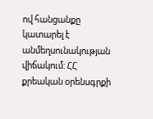ով հանցանքը կատարել է անմեղսունակության վիճակում: ՀՀ քրեական օրենսգրքի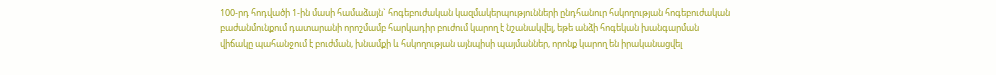100-րդ հոդվածի 1-ին մասի համաձայն` հոգեբուժական կազմակերպությունների ընդհանուր հսկողության հոգեբուժական բաժանմունքում դատարանի որոշմամբ հարկադիր բուժում կարող է նշանակվել, եթե անձի հոգեկան խանգարման վիճակը պահանջում է բուժման, խնամքի և հսկողության այնպիսի պայմաններ, որոնք կարող են իրականացվել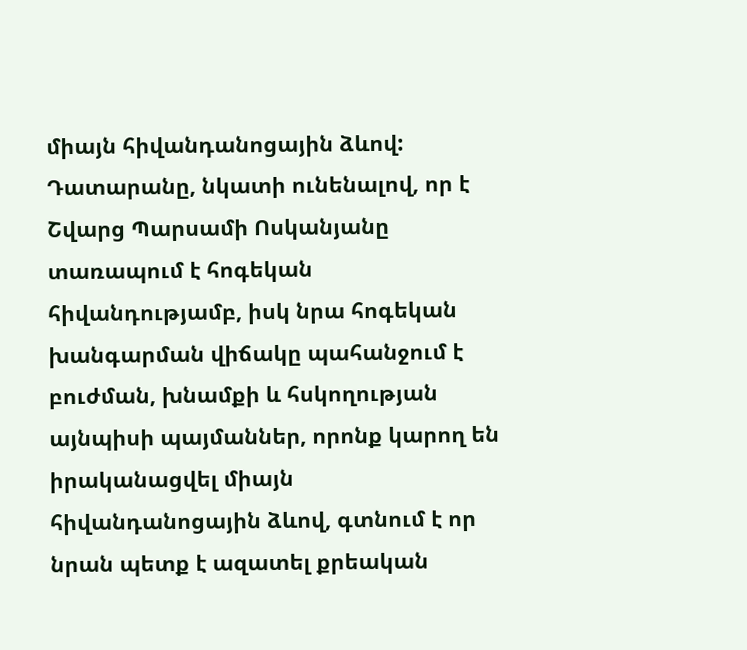միայն հիվանդանոցային ձևով: Դատարանը, նկատի ունենալով, որ է Շվարց Պարսամի Ոսկանյանը տառապում է հոգեկան հիվանդությամբ, իսկ նրա հոգեկան խանգարման վիճակը պահանջում է բուժման, խնամքի և հսկողության այնպիսի պայմաններ, որոնք կարող են իրականացվել միայն հիվանդանոցային ձևով, գտնում է որ նրան պետք է ազատել քրեական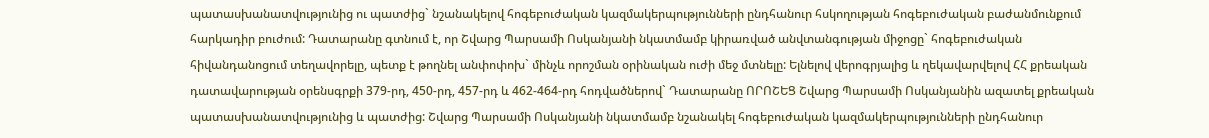պատասխանատվությունից ու պատժից` նշանակելով հոգեբուժական կազմակերպությունների ընդհանուր հսկողության հոգեբուժական բաժանմունքում հարկադիր բուժում: Դատարանը գտնում է, որ Շվարց Պարսամի Ոսկանյանի նկատմամբ կիրառված անվտանգության միջոցը` հոգեբուժական հիվանդանոցում տեղավորելը, պետք է թողնել անփոփոխ` մինչև որոշման օրինական ուժի մեջ մտնելը: Ելնելով վերոգրյալից և ղեկավարվելով ՀՀ քրեական դատավարության օրենսգրքի 379-րդ, 450-րդ, 457-րդ և 462-464-րդ հոդվածներով` Դատարանը ՈՐՈՇԵՑ Շվարց Պարսամի Ոսկանյանին ազատել քրեական պատասխանատվությունից և պատժից: Շվարց Պարսամի Ոսկանյանի նկատմամբ նշանակել հոգեբուժական կազմակերպությունների ընդհանուր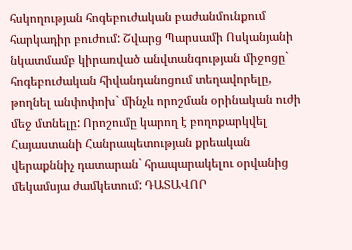հսկողության հոգեբուժական բաժանմունքում հարկադիր բուժում: Շվարց Պարսամի Ոսկանյանի նկատմամբ կիրառված անվտանգության միջոցը` հոգեբուժական հիվանդանոցում տեղավորելը, թողնել անփոփոխ` մինչև որոշման օրինական ուժի մեջ մտնելը: Որոշումը կարող է բողոքարկվել Հայաստանի Հանրապետության քրեական վերաքննիչ դատարան` հրապարակելու օրվանից մեկամսյա ժամկետում: ԴԱՏԱՎՈՐ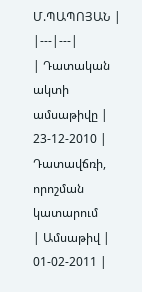Մ.ՊԱՊՈՅԱՆ |
|---|---|
| Դատական ակտի ամսաթիվը | 23-12-2010 |
Դատավճռի, որոշման կատարում
| Ամսաթիվ | 01-02-2011 |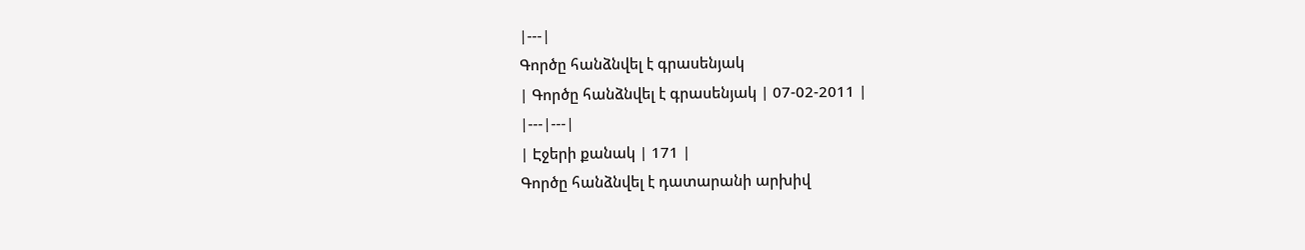|---|
Գործը հանձնվել է գրասենյակ
| Գործը հանձնվել է գրասենյակ | 07-02-2011 |
|---|---|
| Էջերի քանակ | 171 |
Գործը հանձնվել է դատարանի արխիվ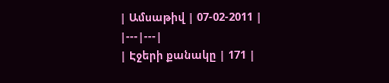| Ամսաթիվ | 07-02-2011 |
|---|---|
| Էջերի քանակը | 171 |